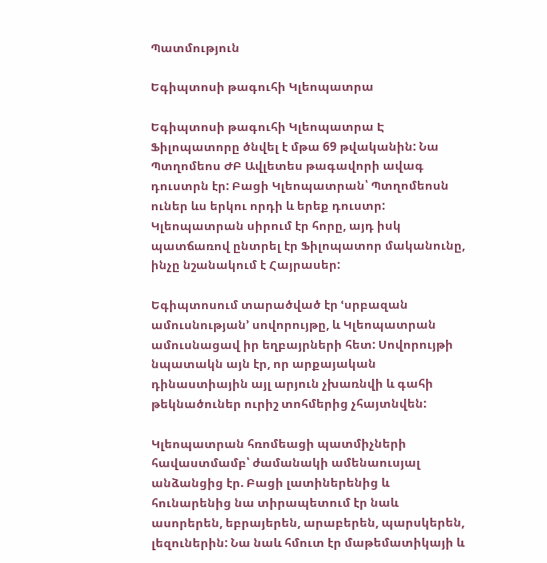Պատմություն

Եգիպտոսի թագուհի Կլեոպատրա

Եգիպտոսի թագուհի Կլեոպատրա Է Ֆիլոպատորը ծնվել է մթա 69 թվականին: Նա Պտղոմեոս ԺԲ Ավլետես թագավորի ավագ դուստրն էր: Բացի Կլեոպատրան՝ Պտղոմեոսն ուներ ևս երկու որդի և երեք դուստր: Կլեոպատրան սիրում էր հորը, այդ իսկ պատճառով ընտրել էր Ֆիլոպատոր մականունը, ինչը նշանակում է Հայրասեր:

Եգիպտոսում տարածված էր ՙսրբազան ամուսնության՚ սովորույթը, և Կլեոպատրան ամուսնացավ իր եղբայրների հետ: Սովորույթի նպատակն այն էր, որ արքայական դինաստիային այլ արյուն չխառնվի և գահի թեկնածուներ ուրիշ տոհմերից չհայտնվեն:

Կլեոպատրան հռոմեացի պատմիչների հավաստմամբ՝ ժամանակի ամենաուսյալ անձանցից էր. Բացի լատիներենից և հունարենից նա տիրապետում էր նաև ասորերեն, եբրայերեն, արաբերեն, պարսկերեն, լեզուներին: Նա նաև հմուտ էր մաթեմատիկայի և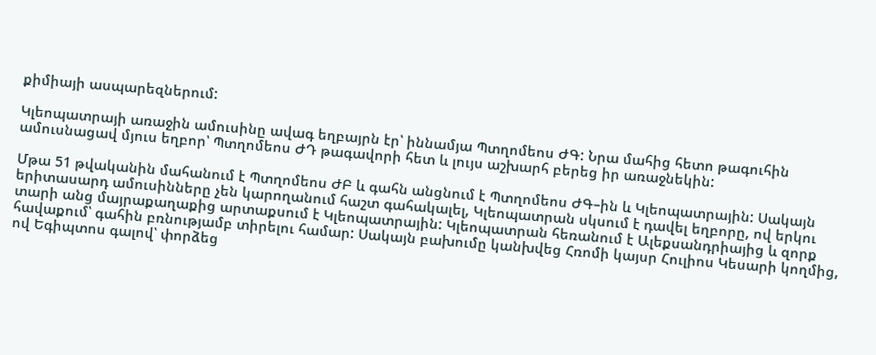քիմիայի ասպարեզներում:

Կլեոպատրայի առաջին ամուսինը ավագ եղբայրն էր՝ իննամյա Պտղոմեոս ԺԳ: Նրա մահից հետո թագուհին ամուսնացավ մյուս եղբոր՝ Պտղոմեոս ԺԴ թագավորի հետ և լույս աշխարհ բերեց իր առաջնեկին:

Մթա 51 թվականին մահանում է Պտղոմեոս ԺԲ և գահն անցնում է Պտղոմեոս ԺԳ–ին և Կլեոպատրային: Սակայն երիտասարդ ամուսինները չեն կարողանում հաշտ գահակալել, Կլեոպատրան սկսում է դավել եղբորը, ով երկու տարի անց մայրաքաղաքից արտաքսում է Կլեոպատրային: Կլեոպատրան հեռանում է Ալեքսանդրիայից և զորք հավաքում՝ գահին բռնությամբ տիրելու համար: Սակայն բախումը կանխվեց Հռոմի կայսր Հուլիոս Կեսարի կողմից, ով Եգիպտոս գալով՝ փորձեց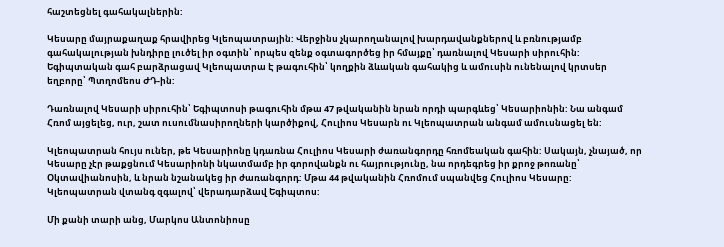հաշտեցնել գահակալներին:

Կեսարը մայրաքաղաք հրավիրեց Կլեոպատրային: Վերջինս չկարողանալով խարդավանքներով և բռնությամբ գահակալության խնդիրը լուծել իր օգտին՝ որպես զենք օգտագործեց իր հմայքը՝ դառնալով Կեսարի սիրուհին: Եգիպտական գահ բարձրացավ Կլեոպատրա Է թագուհին՝ կողքին ձևական գահակից և ամուսին ունենալով կրտսեր եղբորը՝ Պտղոմեոս ԺԴ-ին:

Դառնալով Կեսարի սիրուհին՝ Եգիպտոսի թագուհին մթա 47 թվականին նրան որդի պարգևեց՝ Կեսարիոնին: Նա անգամ Հռոմ այցելեց, ուր, շատ ուսումնասիրողների կարծիքով, Հուլիոս Կեսարն ու Կլեոպատրան անգամ ամուսնացել են:

Կլեոպատրան հույս ուներ, թե Կեսարիոնը կդառնա Հուլիոս Կեսարի ժառանգորդը հռոմեական գահին: Սակայն, չնայած, որ Կեսարը չէր թաքցնում Կեսարիոնի նկատմամբ իր գորովանքն ու հայրությունը, նա որդեգրեց իր քրոջ թոռանը՝ Օկտավիանոսին, և նրան նշանակեց իր ժառանգորդ: Մթա 44 թվականին Հռոմում սպանվեց Հուլիոս Կեսարը: Կլեոպատրան վտանգ զգալով՝ վերադարձավ Եգիպտոս:

Մի քանի տարի անց, Մարկոս Անտոնիոսը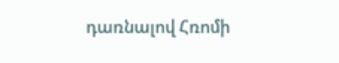դառնալով Հռոմի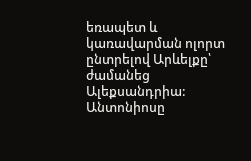եռապետ և կառավարման ոլորտ ընտրելով Արևելքը՝ ժամանեց Ալեքսանդրիա: Անտոնիոսը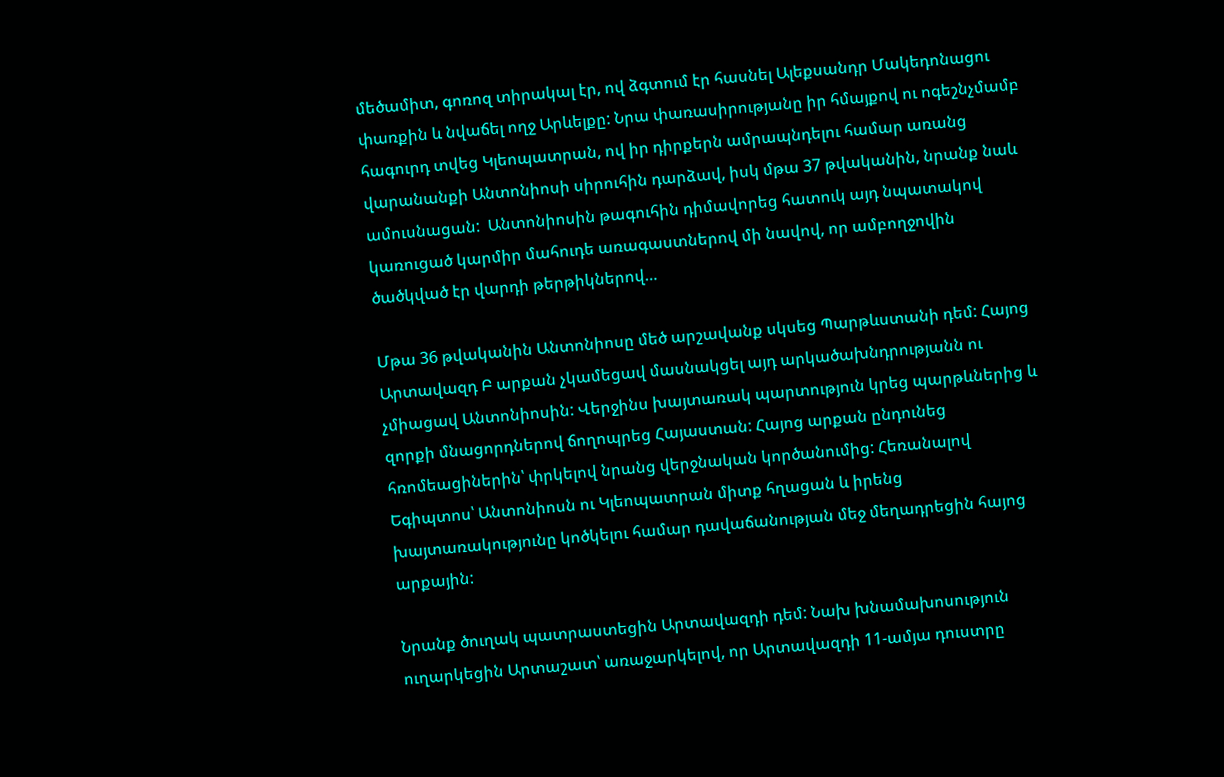մեծամիտ, գոռոզ տիրակալ էր, ով ձգտում էր հասնել Ալեքսանդր Մակեդոնացու փառքին և նվաճել ողջ Արևելքը: Նրա փառասիրությանը իր հմայքով ու ոգեշնչմամբ հագուրդ տվեց Կլեոպատրան, ով իր դիրքերն ամրապնդելու համար առանց վարանանքի Անտոնիոսի սիրուհին դարձավ, իսկ մթա 37 թվականին, նրանք նաև ամուսնացան:  Անտոնիոսին թագուհին դիմավորեց հատուկ այդ նպատակով կառուցած կարմիր մահուդե առագաստներով մի նավով, որ ամբողջովին ծածկված էր վարդի թերթիկներով…

Մթա 36 թվականին Անտոնիոսը մեծ արշավանք սկսեց Պարթևստանի դեմ: Հայոց Արտավազդ Բ արքան չկամեցավ մասնակցել այդ արկածախնդրությանն ու չմիացավ Անտոնիոսին: Վերջինս խայտառակ պարտություն կրեց պարթևներից և զորքի մնացորդներով ճողոպրեց Հայաստան: Հայոց արքան ընդունեց հռոմեացիներին՝ փրկելով նրանց վերջնական կործանումից: Հեռանալով Եգիպտոս՝ Անտոնիոսն ու Կլեոպատրան միտք հղացան և իրենց խայտառակությունը կոծկելու համար դավաճանության մեջ մեղադրեցին հայոց արքային:

Նրանք ծուղակ պատրաստեցին Արտավազդի դեմ: Նախ խնամախոսություն ուղարկեցին Արտաշատ՝ առաջարկելով, որ Արտավազդի 11-ամյա դուստրը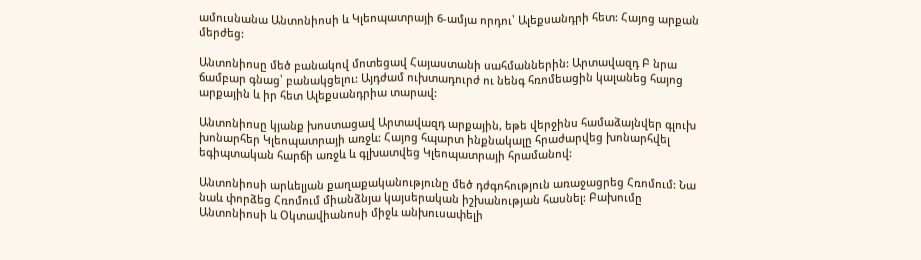ամուսնանա Անտոնիոսի և Կլեոպատրայի 6-ամյա որդու՝ Ալեքսանդրի հետ: Հայոց արքան մերժեց:

Անտոնիոսը մեծ բանակով մոտեցավ Հայաստանի սահմաններին: Արտավազդ Բ նրա ճամբար գնաց՝ բանակցելու: Այդժամ ուխտադուրժ ու նենգ հռոմեացին կալանեց հայոց արքային և իր հետ Ալեքսանդրիա տարավ:

Անտոնիոսը կյանք խոստացավ Արտավազդ արքային, եթե վերջինս համաձայնվեր գլուխ խոնարհեր Կլեոպատրայի առջև: Հայոց հպարտ ինքնակալը հրաժարվեց խոնարհվել եգիպտական հարճի առջև և գլխատվեց Կլեոպատրայի հրամանով:

Անտոնիոսի արևելյան քաղաքականությունը մեծ դժգոհություն առաջացրեց Հռոմում: Նա նաև փորձեց Հռոմում միանձնյա կայսերական իշխանության հասնել: Բախումը Անտոնիոսի և Օկտավիանոսի միջև անխուսափելի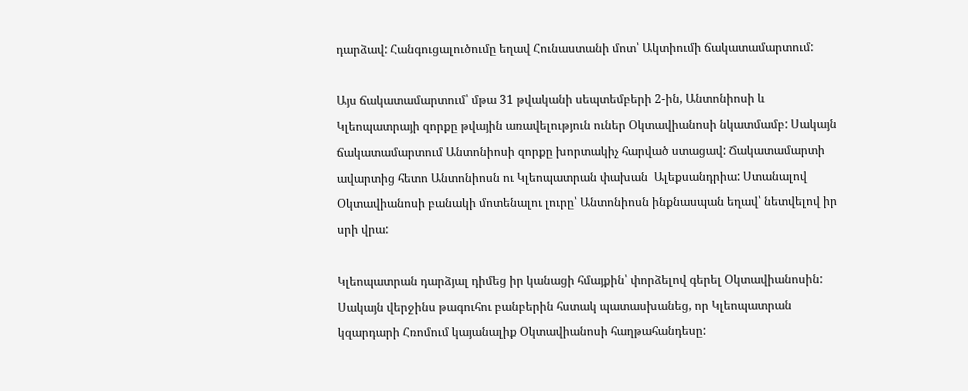դարձավ: Հանգուցալուծումը եղավ Հունաստանի մոտ՝ Ակտիումի ճակատամարտում:

Այս ճակատամարտում՝ մթա 31 թվականի սեպտեմբերի 2-ին, Անտոնիոսի և Կլեոպատրայի զորքը թվային առավելություն ուներ Օկտավիանոսի նկատմամբ: Սակայն  ճակատամարտում Անտոնիոսի զորքը խորտակիչ հարված ստացավ: Ճակատամարտի ավարտից հետո Անտոնիոսն ու Կլեոպատրան փախան  Ալեքսանդրիա: Ստանալով Օկտավիանոսի բանակի մոտենալու լուրը՝ Անտոնիոսն ինքնասպան եղավ՝ նետվելով իր սրի վրա:

Կլեոպատրան դարձյալ դիմեց իր կանացի հմայքին՝ փորձելով գերել Օկտավիանոսին: Սակայն վերջինս թագուհու բանբերին հստակ պատասխանեց, որ Կլեոպատրան կզարդարի Հռոմում կայանալիք Օկտավիանոսի հաղթահանդեսը: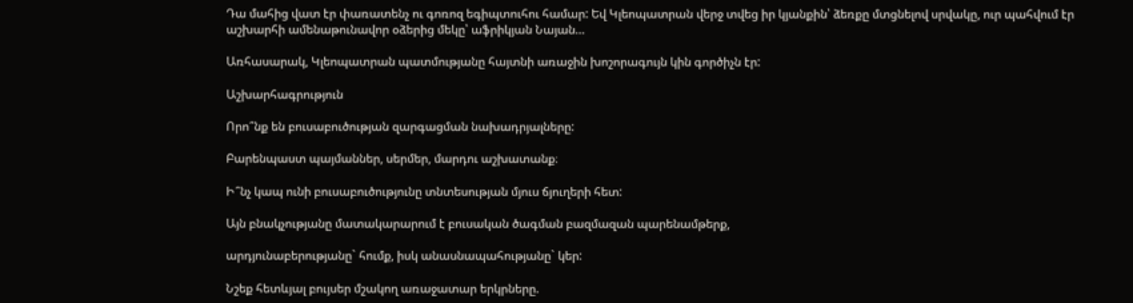Դա մահից վատ էր փառատենչ ու գոռոզ եգիպտուհու համար: Եվ Կլեոպատրան վերջ տվեց իր կյանքին՝ ձեռքը մտցնելով սրվակը, ուր պահվում էր աշխարհի ամենաթունավոր օձերից մեկը՝ աֆրիկյան Նայան…

Առհասարակ, Կլեոպատրան պատմությանը հայտնի առաջին խոշորագույն կին գործիչն էր:

Աշխարհագրություն

Որո՞նք են բուսաբուծության զարգացման նախադրյալները:

Բարենպաստ պայմաններ, սերմեր, մարդու աշխատանք։

Ի՞նչ կապ ունի բուսաբուծությունը տնտեսության մյուս ճյուղերի հետ:

Այն բնակչությանը մատակարարում է բուսական ծագման բազմազան պարենամթերք,

արդյունաբերությանը` հումք, իսկ անասնապահությանը` կեր:

Նշեք հետևյալ բույսեր մշակող առաջատար երկրները.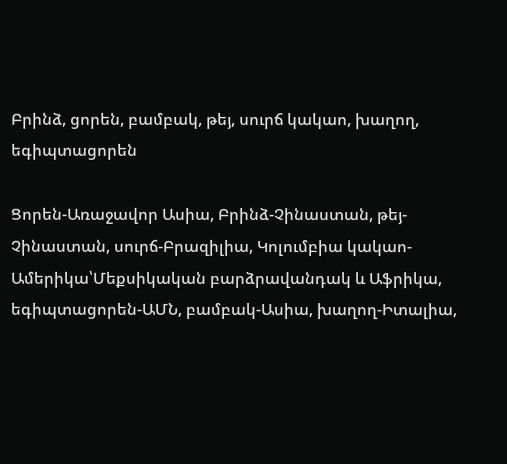Բրինձ, ցորեն, բամբակ, թեյ, սուրճ կակաո, խաղող, եգիպտացորեն

Ցորեն-Առաջավոր Ասիա, Բրինձ-Չինաստան, թեյ-Չինաստան, սուրճ-Բրազիլիա, Կոլումբիա կակաո-Ամերիկա՝Մեքսիկական բարձրավանդակ և Աֆրիկա, եգիպտացորեն-ԱՄՆ, բամբակ-Ասիա, խաղող-Իտալիա,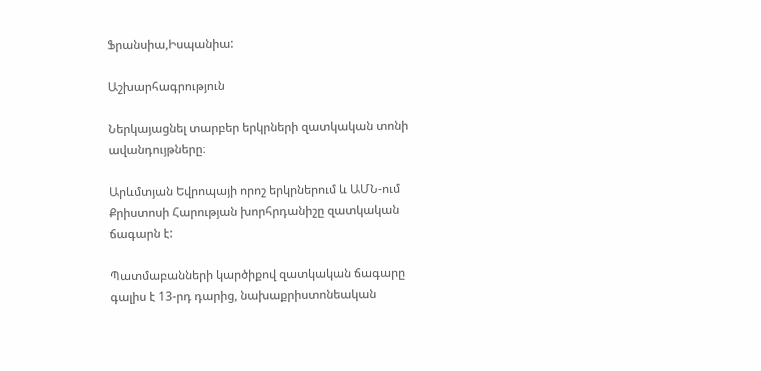Ֆրանսիա,Իսպանիա:

Աշխարհագրություն

Ներկայացնել տարբեր երկրների զատկական տոնի ավանդույթները։

Արևմտյան Եվրոպայի որոշ երկրներում և ԱՄՆ-ում Քրիստոսի Հարության խորհրդանիշը զատկական ճագարն է:

Պատմաբանների կարծիքով զատկական ճագարը գալիս է 13-րդ դարից, նախաքրիստոնեական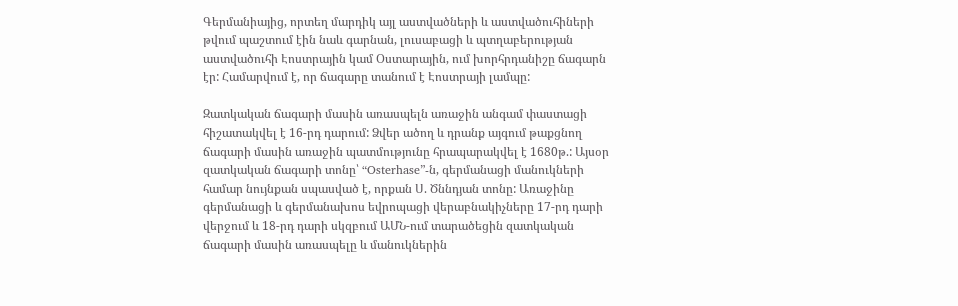Գերմանիայից, որտեղ մարդիկ այլ աստվածների և աստվածուհիների թվում պաշտում էին նաև գարնան, լուսաբացի և պտղաբերության աստվածուհի Էոստրային կամ Օստարային, ում խորհրդանիշը ճագարն էր: Համարվում է, որ ճագարը տանում է Էոստրայի լամպը:

Զատկական ճագարի մասին առասպելն առաջին անգամ փաստացի հիշատակվել է 16-րդ դարում: Ձվեր ածող և դրանք այգում թաքցնող ճագարի մասին առաջին պատմությունը հրապարակվել է 1680թ.: Այսօր զատկական ճագարի տոնը՝ “Osterhase”-ն, գերմանացի մանուկների համար նույնքան սպասված է, որքան Ս. Ծննդյան տոնը: Առաջինը գերմանացի և գերմանախոս եվրոպացի վերաբնակիչները 17-րդ դարի վերջում և 18-րդ դարի սկզբում ԱՄՆ-ում տարածեցին զատկական ճագարի մասին առասպելը և մանուկներին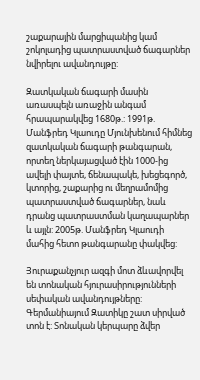շաքարային մարցիպանից կամ շոկոլադից պատրաստված ճագարներ նվիրելու ավանդույթը:

Զատկական ճագարի մասին առասպելն առաջին անգամ հրապարակվեց 1680թ.: 1991թ. Մանֆրեդ Կլաուդը Մյունխենում հիմնեց զատկական ճագարի թանգարան, որտեղ ներկայացված էին 1000-ից ավելի փայտե, ճենապակե, խեցեգործ, կտորից, շաքարից ու մեղրամոմից պատրաստված ճագարներ, նաև դրանց պատրաստման կաղապարներ և այլն: 2005թ. Մանֆրեդ Կլաուդի մահից հետո թանգարանը փակվեց:

Յուրաքանչյուր ազգի մոտ ձևավորվել են տոնական հյուրասիրությունների սեփական ավանդույթները: Գերմանիայում Զատիկը շատ սիրված տոն է: Տոնական կերպարը ձվեր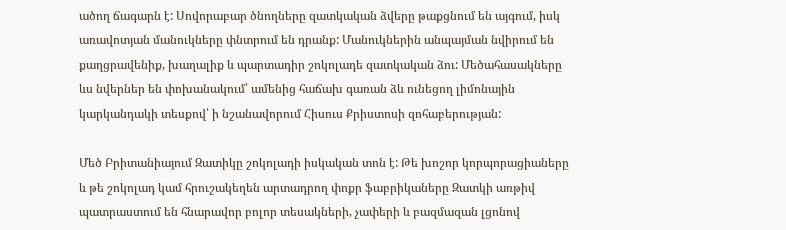ածող ճագարն է: Սովորաբար ծնողները զատկական ձվերը թաքցնում են այգում, իսկ առավոտյան մանուկները փնտրում են դրանք: Մանուկներին անպայման նվիրում են քաղցրավենիք, խաղալիք և պարտադիր շոկոլադե զատկական ձու: Մեծահասակները ևս նվերներ են փոխանակում՝ ամենից հաճախ գառան ձև ունեցող լիմոնային կարկանդակի տեսքով՝ ի նշանավորում Հիսուս Քրիստոսի զոհաբերության:

Մեծ Բրիտանիայում Զատիկը շոկոլադի իսկական տոն է: Թե խոշոր կորպորացիաները և թե շոկոլադ կամ հրուշակեղեն արտադրող փոքր ֆաբրիկաները Զատկի առթիվ պատրաստում են հնարավոր բոլոր տեսակների, չափերի և բազմազան լցոնով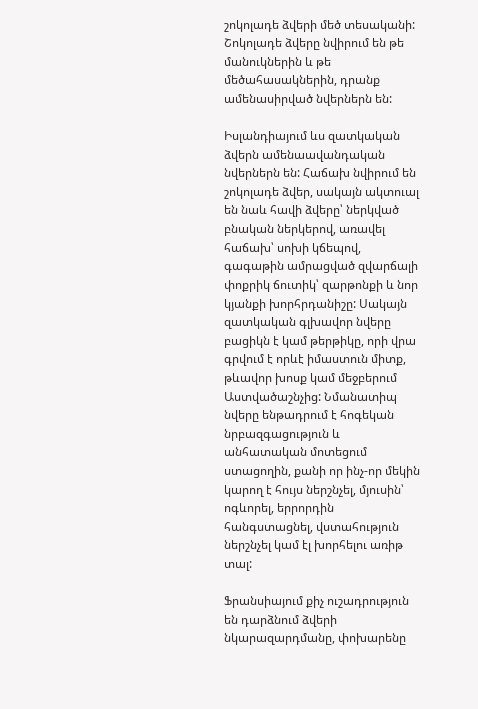շոկոլադե ձվերի մեծ տեսականի: Շոկոլադե ձվերը նվիրում են թե մանուկներին և թե մեծահասակներին, դրանք ամենասիրված նվերներն են:

Իսլանդիայում ևս զատկական ձվերն ամենաավանդական նվերներն են: Հաճախ նվիրում են շոկոլադե ձվեր, սակայն ակտուալ են նաև հավի ձվերը՝ ներկված բնական ներկերով, առավել հաճախ՝ սոխի կճեպով, գագաթին ամրացված զվարճալի փոքրիկ ճուտիկ՝ զարթոնքի և նոր կյանքի խորհրդանիշը: Սակայն զատկական գլխավոր նվերը բացիկն է կամ թերթիկը, որի վրա գրվում է որևէ իմաստուն միտք, թևավոր խոսք կամ մեջբերում Աստվածաշնչից: Նմանատիպ նվերը ենթադրում է հոգեկան նրբազգացություն և անհատական մոտեցում ստացողին, քանի որ ինչ-որ մեկին կարող է հույս ներշնչել, մյուսին՝ ոգևորել, երրորդին հանգստացնել, վստահություն ներշնչել կամ էլ խորհելու առիթ տալ:

Ֆրանսիայում քիչ ուշադրություն են դարձնում ձվերի նկարազարդմանը, փոխարենը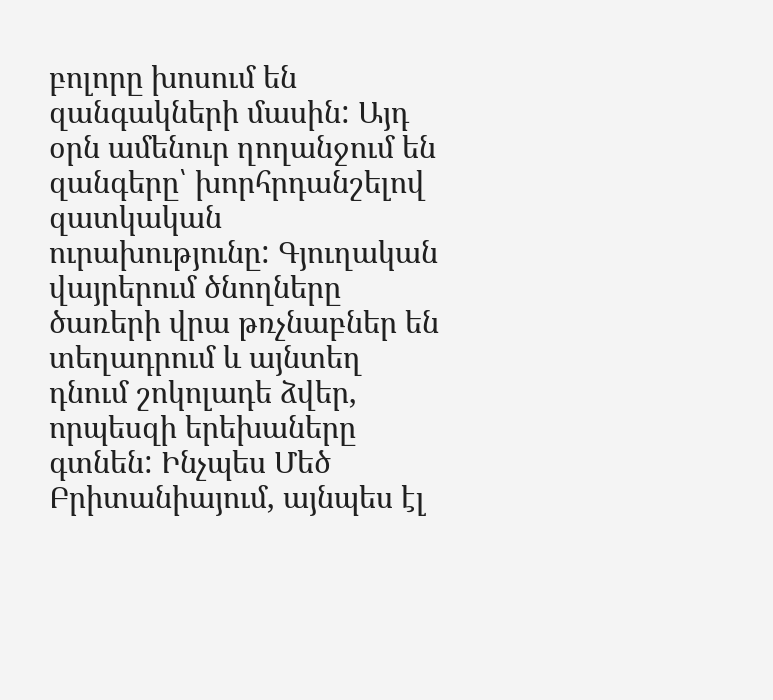բոլորը խոսում են զանգակների մասին: Այդ օրն ամենուր ղողանջում են զանգերը՝ խորհրդանշելով զատկական ուրախությունը: Գյուղական վայրերում ծնողները ծառերի վրա թռչնաբներ են տեղադրում և այնտեղ դնում շոկոլադե ձվեր, որպեսզի երեխաները գտնեն: Ինչպես Մեծ Բրիտանիայում, այնպես էլ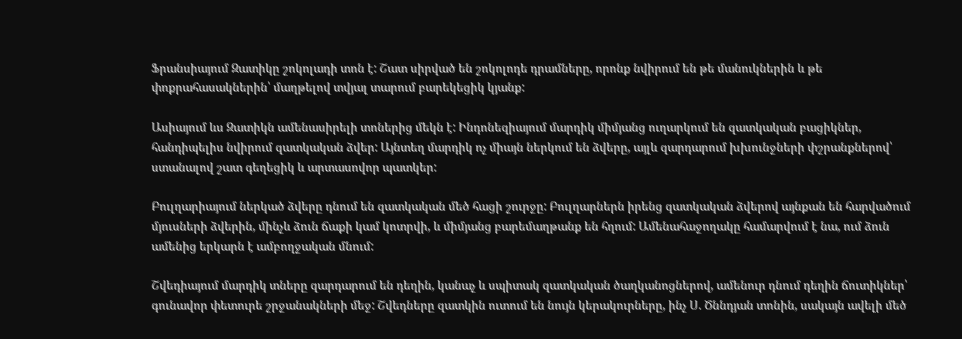Ֆրանսիայում Զատիկը շոկոլադի տոն է: Շատ սիրված են շոկոլոդե դրամները, որոնք նվիրում են թե մանուկներին և թե փոքրահասակներին՝ մաղթելով տվյալ տարում բարեկեցիկ կյանք:

Ասիայում ևս Զատիկն ամենասիրելի տոներից մեկն է: Ինդոնեզիայում մարդիկ միմյանց ուղարկում են զատկական բացիկներ, հանդիպելիս նվիրում զատկական ձվեր: Այնտեղ մարդիկ ոչ միայն ներկում են ձվերը, այլև զարդարում խխունջների փշրանքներով՝ ստանալով շատ գեղեցիկ և արտասովոր պատկեր:

Բուլղարիայում ներկած ձվերը դնում են զատկական մեծ հացի շուրջը: Բուլղարներն իրենց զատկական ձվերով այնքան են հարվածում մյուսների ձվերին, մինչև ձուն ճաքի կամ կոտրվի, և միմյանց բարեմաղթանք են հղում: Ամենահաջողակը համարվում է նա, ում ձուն ամենից երկարն է ամբողջական մնում:

Շվեդիայում մարդիկ տները զարդարում են դեղին, կանաչ և սպիտակ զատկական ծաղկանոցներով, ամենուր դնում դեղին ճուտիկներ՝ գունավոր փետուրե շրջանակների մեջ: Շվեդները զատկին ուտում են նույն կերակուրները, ինչ Ս. Ծննդյան տոնին, սակայն ավելի մեծ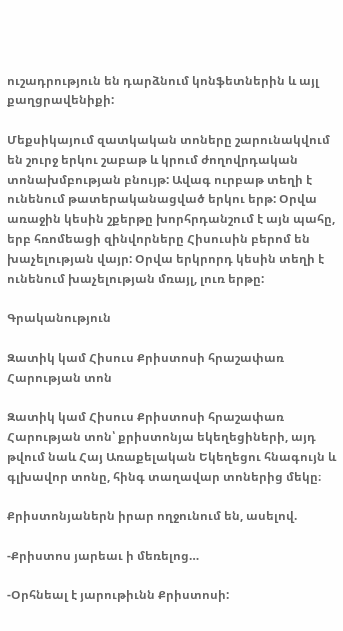ուշադրություն են դարձնում կոնֆետներին և այլ քաղցրավենիքի:

Մեքսիկայում զատկական տոները շարունակվում են շուրջ երկու շաբաթ և կրում ժողովրդական տոնախմբության բնույթ: Ավագ ուրբաթ տեղի է ունենում թատերականացված երկու երթ: Օրվա առաջին կեսին շքերթը խորհրդանշում է այն պահը, երբ հռոմեացի զինվորները Հիսուսին բերոմ են խաչելության վայր: Օրվա երկրորդ կեսին տեղի է ունենում խաչելության մռայլ, լուռ երթը:

Գրականություն

Զատիկ կամ Հիսուս Քրիստոսի հրաշափառ Հարության տոն

Զատիկ կամ Հիսուս Քրիստոսի հրաշափառ Հարության տոն՝ քրիստոնյա եկեղեցիների, այդ թվում նաև Հայ Առաքելական Եկեղեցու հնագույն և գլխավոր տոնը, հինգ տաղավար տոներից մեկը։

Քրիստոնյաներն իրար ողջունում են, ասելով.

-Քրիստոս յարեաւ ի մեռելոց…

-Օրհնեալ է յարութիւնն Քրիստոսի: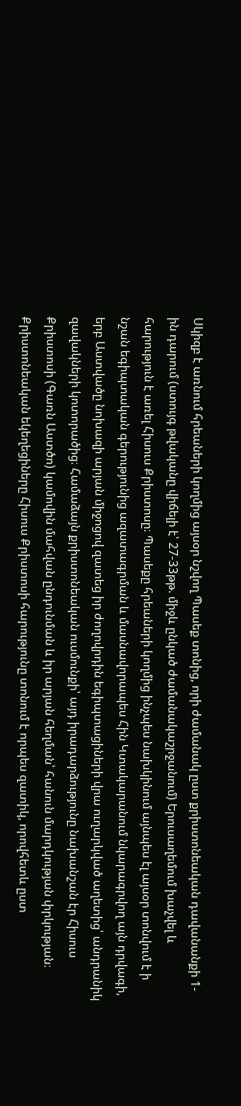Սկիզբ է առնում հրեաների կողմից այսօր նշվող Պասեք տոնից, որի ժամանակ ըստ քրիստոնեական դավանանքի 1-ին դարում (ստույգ թվականը վիճելի է՝ 27-33թթ. միջև ընկած ժամանակաշրջանում) Երուսաղեմում խաչվել և հարություն է առել Հիսուս Քրիստոսը։ Պասեքը հրեաների կողմից ինչպես նախկինում այնպես էլ այսօր տոնվում է ի նշան եգիպտական գերությունից ազատագրման և մասնավորապես Հին Կտակարանում նկարագրվող այն դրվագի, երբ Աստվածը նոխազի արյան միջոցով զատեց իր ժողովրդին եգիպտացիների վրա ուղարկված աղետից՝ անդրանիկ զավակների կոտորածից։ Համաձայն քրիստոնեական ուսմունքի՝ այդ իրադարձությունը նախանշան էր Հիսուս Քրիստոսի (Գառն Աստծո) կամովին մահվան ընդունման և իր արյան հեղման՝ հանուն մարդկության փրկության։ Քրիստոնեական եկեղեցիները Հիսուս Քրիստոսի հարությունը տոնում է որպես զատիկ, որովհետև ըստ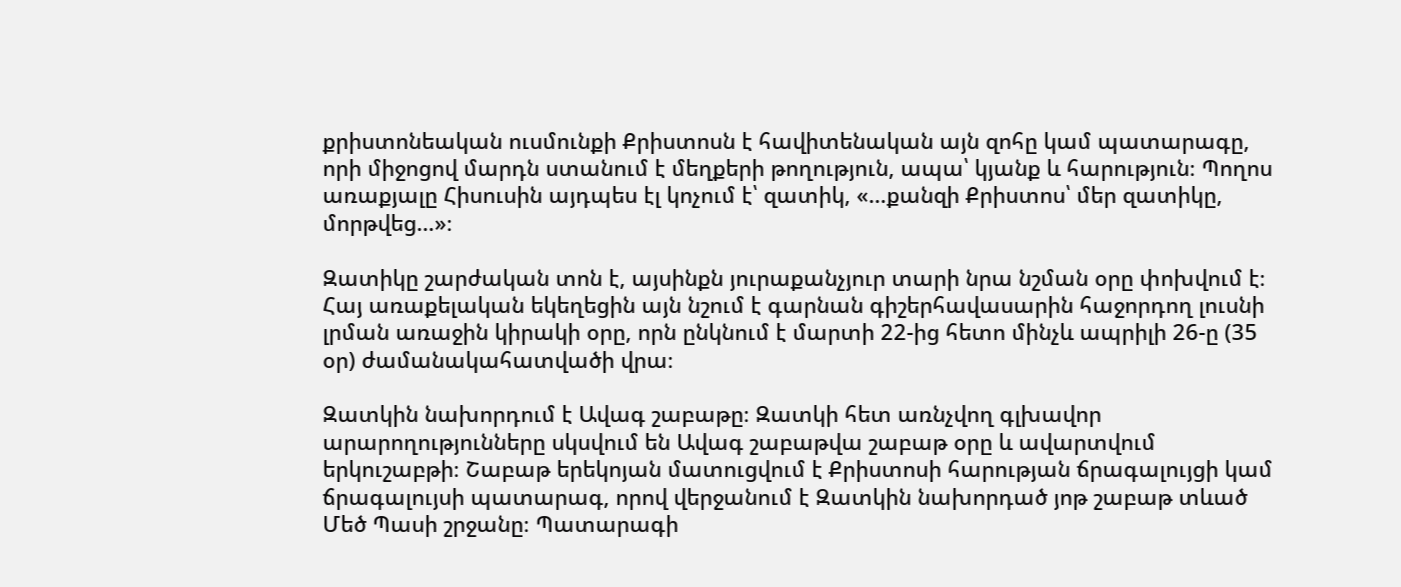քրիստոնեական ուսմունքի Քրիստոսն է հավիտենական այն զոհը կամ պատարագը, որի միջոցով մարդն ստանում է մեղքերի թողություն, ապա՝ կյանք և հարություն։ Պողոս առաքյալը Հիսուսին այդպես էլ կոչում է՝ զատիկ, «…քանզի Քրիստոս՝ մեր զատիկը, մորթվեց…»։

Զատիկը շարժական տոն է, այսինքն յուրաքանչյուր տարի նրա նշման օրը փոխվում է։ Հայ առաքելական եկեղեցին այն նշում է գարնան գիշերհավասարին հաջորդող լուսնի լրման առաջին կիրակի օրը, որն ընկնում է մարտի 22-ից հետո մինչև ապրիլի 26-ը (35 օր) ժամանակահատվածի վրա։

Զատկին նախորդում է Ավագ շաբաթը։ Զատկի հետ առնչվող գլխավոր արարողությունները սկսվում են Ավագ շաբաթվա շաբաթ օրը և ավարտվում երկուշաբթի։ Շաբաթ երեկոյան մատուցվում է Քրիստոսի հարության ճրագալույցի կամ ճրագալույսի պատարագ, որով վերջանում է Զատկին նախորդած յոթ շաբաթ տևած Մեծ Պասի շրջանը։ Պատարագի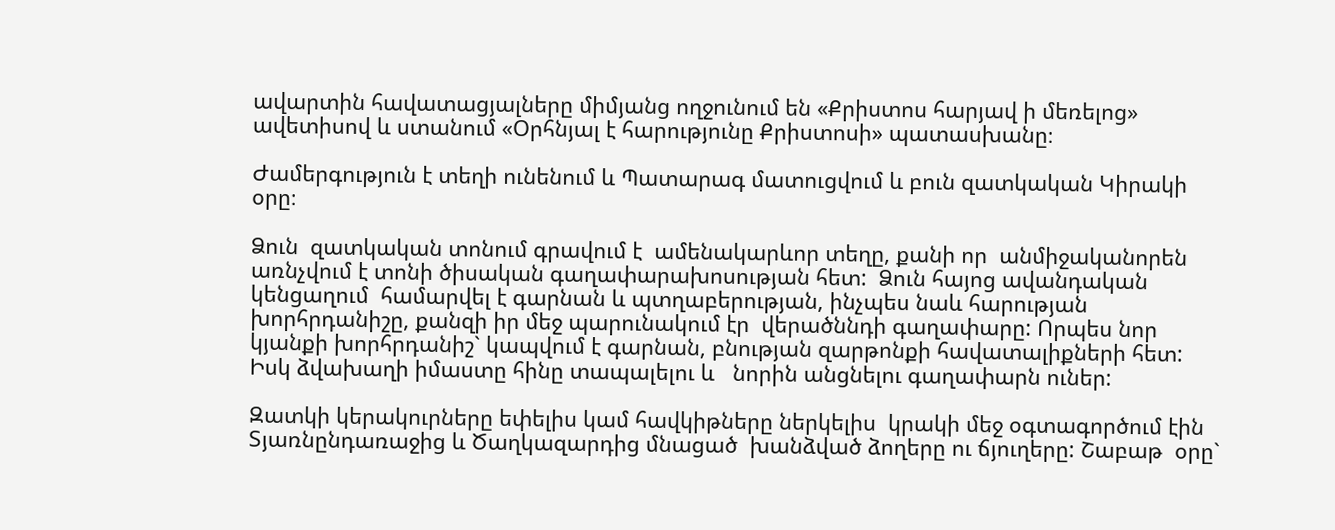ավարտին հավատացյալները միմյանց ողջունում են «Քրիստոս հարյավ ի մեռելոց» ավետիսով և ստանում «Օրհնյալ է հարությունը Քրիստոսի» պատասխանը։

Ժամերգություն է տեղի ունենում և Պատարագ մատուցվում և բուն զատկական Կիրակի օրը։

Ձուն  զատկական տոնում գրավում է  ամենակարևոր տեղը, քանի որ  անմիջականորեն առնչվում է տոնի ծիսական գաղափարախոսության հետ:  Ձուն հայոց ավանդական կենցաղում  համարվել է գարնան և պտղաբերության, ինչպես նաև հարության  խորհրդանիշը, քանզի իր մեջ պարունակում էր  վերածննդի գաղափարը: Որպես նոր կյանքի խորհրդանիշ` կապվում է գարնան, բնության զարթոնքի հավատալիքների հետ:  Իսկ ձվախաղի իմաստը հինը տապալելու և   նորին անցնելու գաղափարն ուներ:

Զատկի կերակուրները եփելիս կամ հավկիթները ներկելիս  կրակի մեջ օգտագործում էին  Տյառնընդառաջից և Ծաղկազարդից մնացած  խանձված ձողերը ու ճյուղերը: Շաբաթ  օրը`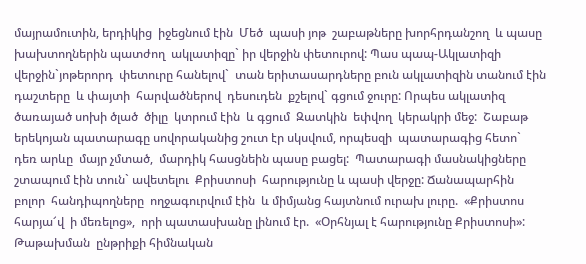մայրամուտին, երդիկից  իջեցնում էին  Մեծ  պասի յոթ  շաբաթները խորհրդանշող  և պասը խախտողներին պատժող  ակլատիզը` իր վերջին փետուրով: Պաս պապ-Ակլատիզի վերջին`յոթերորդ  փետուրը հանելով`  տան երիտասարդները բուն ակլատիզին տանում էին դաշտերը  և փայտի  հարվածներով  դեսուդեն  քշելով` գցում ջուրը: Որպես ակլատիզ ծառայած սոխի ծլած  ծիլը  կտրում էին  և գցում  Զատկին  եփվող  կերակրի մեջ:  Շաբաթ երեկոյան պատարագը սովորականից շուտ էր սկսվում, որպեսզի  պատարագից հետո`  դեռ արևը  մայր չմտած,  մարդիկ հասցնեին պասը բացել:  Պատարագի մասնակիցները շտապում էին տուն` ավետելու  Քրիստոսի  հարությունը և պասի վերջը: Ճանապարհին  բոլոր  հանդիպողները  ողջագուրվում էին  և միմյանց հայտնում ուրախ լուրը.  «Քրիստոս  հարյա՜վ  ի մեռելոց»,  որի պատասխանը լինում էր.  «Օրհնյալ է հարությունը Քրիստոսի»:  Թաթախման  ընթրիքի հիմնական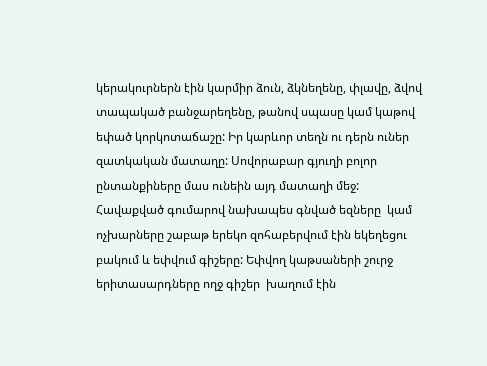կերակուրներն էին կարմիր ձուն, ձկնեղենը, փլավը, ձվով տապակած բանջարեղենը, թանով սպասը կամ կաթով  եփած կորկոտաճաշը: Իր կարևոր տեղն ու դերն ուներ զատկական մատաղը: Սովորաբար գյուղի բոլոր ընտանքիները մաս ունեին այդ մատաղի մեջ:  Հավաքված գումարով նախապես գնված եզները  կամ ոչխարները շաբաթ երեկո զոհաբերվում էին եկեղեցու բակում և եփվում գիշերը: Եփվող կաթսաների շուրջ երիտասարդները ողջ գիշեր  խաղում էին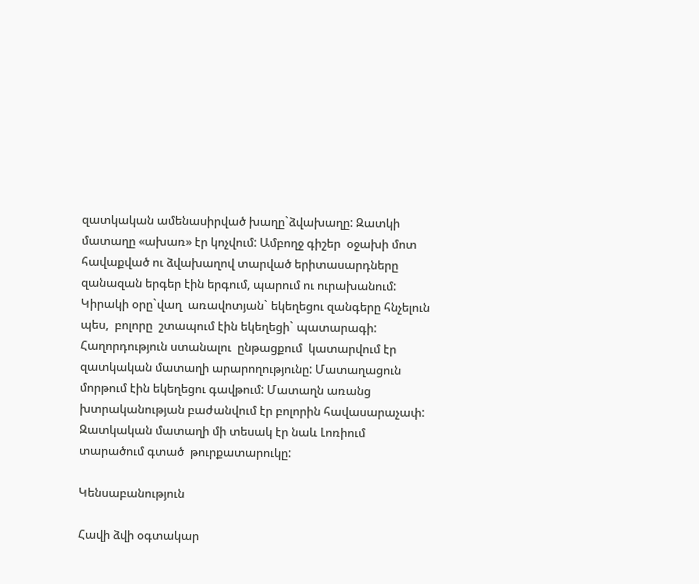զատկական ամենասիրված խաղը`ձվախաղը: Զատկի մատաղը «ախառ» էր կոչվում: Ամբողջ գիշեր  օջախի մոտ հավաքված ու ձվախաղով տարված երիտասարդները զանազան երգեր էին երգում, պարում ու ուրախանում: Կիրակի օրը`վաղ  առավոտյան` եկեղեցու զանգերը հնչելուն պես,  բոլորը  շտապում էին եկեղեցի` պատարագի: Հաղորդություն ստանալու  ընթացքում  կատարվում էր զատկական մատաղի արարողությունը: Մատաղացուն մորթում էին եկեղեցու գավթում: Մատաղն առանց խտրականության բաժանվում էր բոլորին հավասարաչափ: Զատկական մատաղի մի տեսակ էր նաև Լոռիում տարածում գտած  թուրքատարուկը:

Կենսաբանություն

Հավի ձվի օգտակար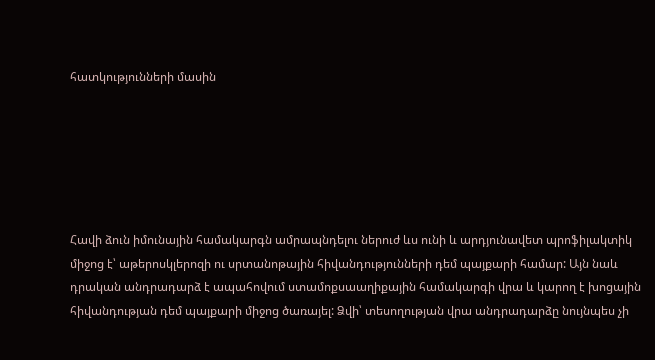հատկությունների մասին






Հավի ձուն իմունային համակարգն ամրապնդելու ներուժ ևս ունի և արդյունավետ պրոֆիլակտիկ միջոց է՝ աթերոսկլերոզի ու սրտանոթային հիվանդությունների դեմ պայքարի համար: Այն նաև դրական անդրադարձ է ապահովում ստամոքսաաղիքային համակարգի վրա և կարող է խոցային հիվանդության դեմ պայքարի միջոց ծառայել: Ձվի՝ տեսողության վրա անդրադարձը նույնպես չի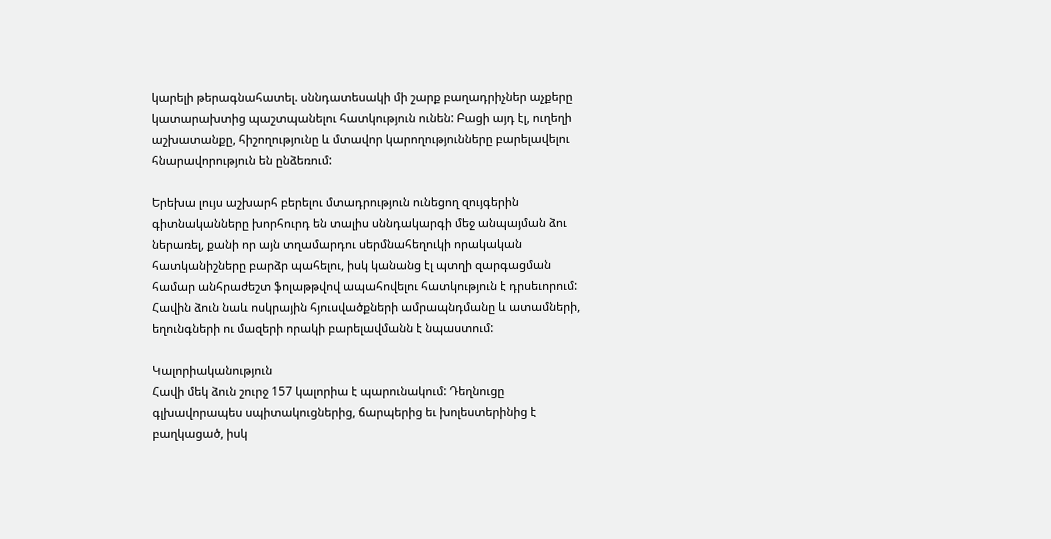կարելի թերագնահատել. սննդատեսակի մի շարք բաղադրիչներ աչքերը կատարախտից պաշտպանելու հատկություն ունեն: Բացի այդ էլ, ուղեղի աշխատանքը, հիշողությունը և մտավոր կարողությունները բարելավելու հնարավորություն են ընձեռում:

Երեխա լույս աշխարհ բերելու մտադրություն ունեցող զույգերին գիտնականները խորհուրդ են տալիս սննդակարգի մեջ անպայման ձու ներառել, քանի որ այն տղամարդու սերմնահեղուկի որակական հատկանիշները բարձր պահելու, իսկ կանանց էլ պտղի զարգացման համար անհրաժեշտ ֆոլաթթվով ապահովելու հատկություն է դրսեւորում:
Հավին ձուն նաև ոսկրային հյուսվածքների ամրապնդմանը և ատամների, եղունգների ու մազերի որակի բարելավմանն է նպաստում:

Կալորիականություն
Հավի մեկ ձուն շուրջ 157 կալորիա է պարունակում: Դեղնուցը գլխավորապես սպիտակուցներից, ճարպերից եւ խոլեստերինից է բաղկացած, իսկ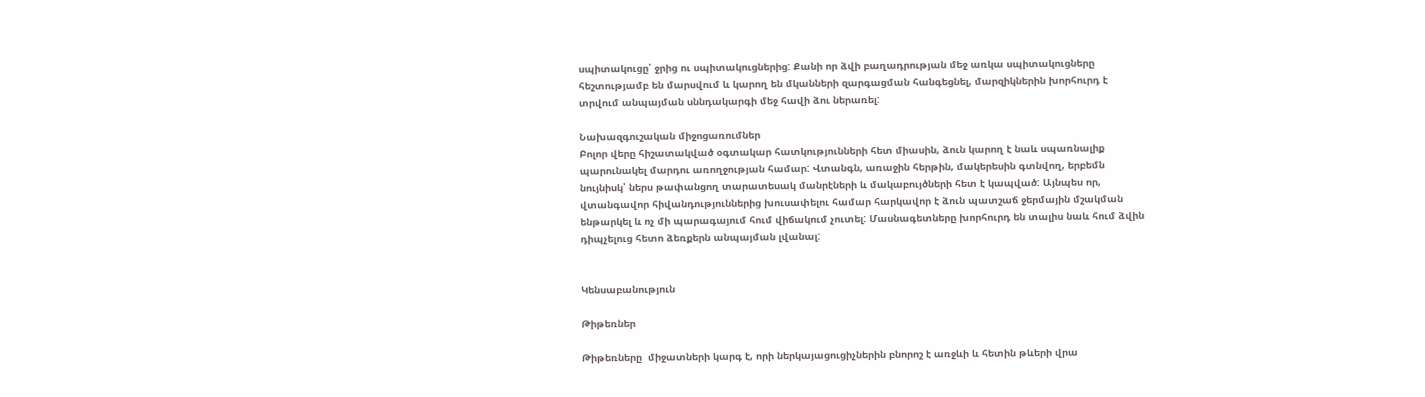սպիտակուցը՝ ջրից ու սպիտակուցներից: Քանի որ ձվի բաղադրության մեջ առկա սպիտակուցները հեշտությամբ են մարսվում և կարող են մկանների զարգացման հանգեցնել, մարզիկներին խորհուրդ է տրվում անպայման սննդակարգի մեջ հավի ձու ներառել:

Նախազգուշական միջոցառումներ
Բոլոր վերը հիշատակված օգտակար հատկությունների հետ միասին, ձուն կարող է նաև սպառնալիք պարունակել մարդու առողջության համար: Վտանգն, առաջին հերթին, մակերեսին գտնվող, երբեմն նույնիսկ՝ ներս թափանցող տարատեսակ մանրէների և մակաբույծների հետ է կապված: Այնպես որ, վտանգավոր հիվանդություններից խուսափելու համար հարկավոր է ձուն պատշաճ ջերմային մշակման ենթարկել և ոչ մի պարագայում հում վիճակում չուտել: Մասնագետները խորհուրդ են տալիս նաև հում ձվին դիպչելուց հետո ձեռքերն անպայման լվանալ:


Կենսաբանություն

Թիթեռներ

Թիթեռները  միջատների կարգ է, որի ներկայացուցիչներին բնորոշ է առջևի և հետին թևերի վրա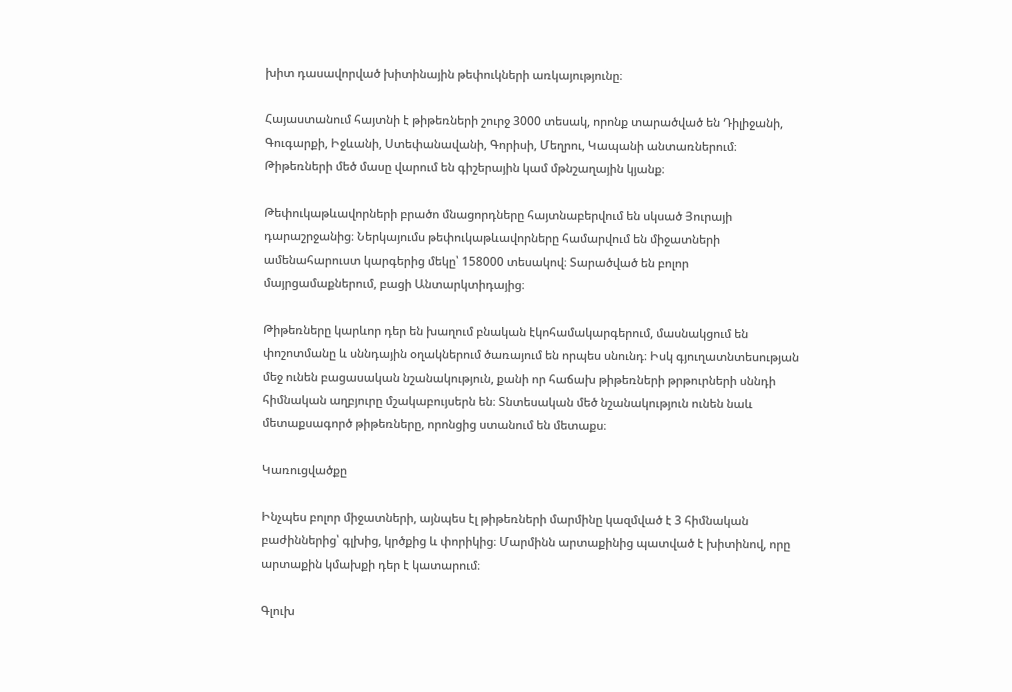խիտ դասավորված խիտինային թեփուկների առկայությունը։

Հայաստանում հայտնի է թիթեռների շուրջ 3000 տեսակ, որոնք տարածված են Դիլիջանի, Գուգարքի, Իջևանի, Ստեփանավանի, Գորիսի, Մեղրու, Կապանի անտառներում։ Թիթեռների մեծ մասը վարում են գիշերային կամ մթնշաղային կյանք։

Թեփուկաթևավորների բրածո մնացորդները հայտնաբերվում են սկսած Յուրայի դարաշրջանից։ Ներկայումս թեփուկաթևավորները համարվում են միջատների ամենահարուստ կարգերից մեկը՝ 158000 տեսակով։ Տարածված են բոլոր մայրցամաքներում, բացի Անտարկտիդայից։

Թիթեռները կարևոր դեր են խաղում բնական էկոհամակարգերում, մասնակցում են փոշոտմանը և սննդային օղակներում ծառայում են որպես սնունդ։ Իսկ գյուղատնտեսության մեջ ունեն բացասական նշանակություն, քանի որ հաճախ թիթեռների թրթուրների սննդի հիմնական աղբյուրը մշակաբույսերն են։ Տնտեսական մեծ նշանակություն ունեն նաև մետաքսագործ թիթեռները, որոնցից ստանում են մետաքս։

Կառուցվածքը

Ինչպես բոլոր միջատների, այնպես էլ թիթեռների մարմինը կազմված է 3 հիմնական բաժիններից՝ գլխից, կրծքից և փորիկից։ Մարմինն արտաքինից պատված է խիտինով, որը արտաքին կմախքի դեր է կատարում։

Գլուխ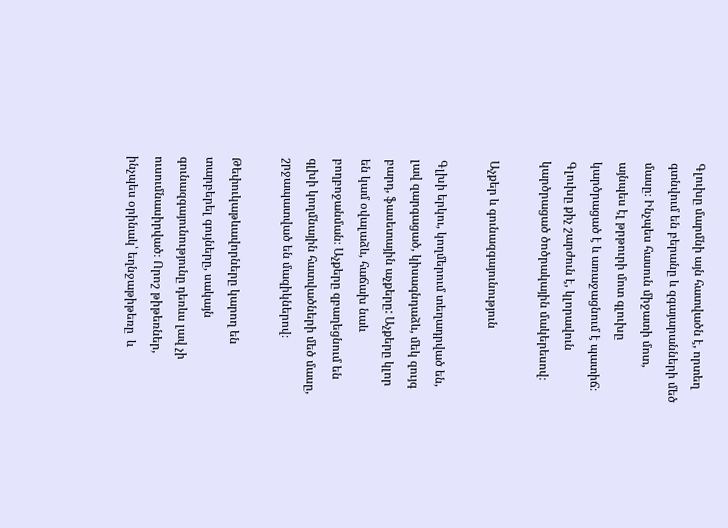Գլուխը մարմնի այն հատվածն է, որտեղ գտնվում են բերանը և զգայարանների մեծ մասը։ Ինչպես հասուն միջատի մոտ, այնպես էլ թրթուրի մոտ գլուխը կարծրացած է և առաջացնում է պատիճ։ Գլուխը քիչ շարժուն է, կլորավուն կարծրացած ծոծրակային մակերեսով։

Աչքեր և գունազգայունություն

Գլխի երկու, կողմերում տեղադրված են, լավ զարգացած, կիսագնդաձև, մեկ զույգ բարդ, ֆասետային աչքերը: Աչքերը կլոր են կամ օվալաձև, հաճախ նաև բողբոջանման։ Աչքերը զբաղեցնում են գլխի կողմնային հատվածների մեծ մասը, շրջապատված են մազիկներով։

Թեփուկաթևավորները կարող են տարբերել գույները, սակայն գունազգայունությունը դեռևս լավ չի ուսումնասիրված։ Որոշ թիթեռներ, ինչպես օրինակ՝ եղնջաթիթեռը  և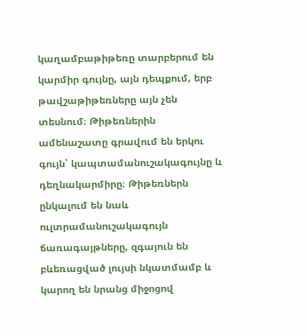կաղամբաթիթեռը տարբերում են կարմիր գույնը, այն դեպքում, երբ թավշաթիթեռները այն չեն տեսնում։ Թիթեռներին ամենաշատը գրավում են երկու գույն՝ կապտամանուշակագույնը և դեղնակարմիրը։ Թիթեռներն ընկալում են նաև ուլտրամանուշակագույն ճառագայթները, զգայուն են բևեռացված լույսի նկատմամբ և կարող են նրանց միջոցով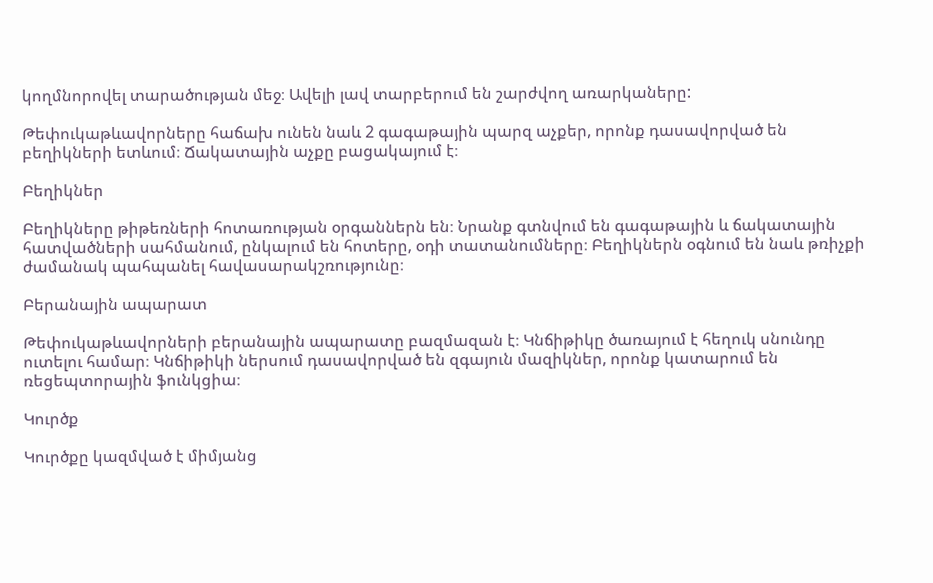կողմնորովել տարածության մեջ։ Ավելի լավ տարբերում են շարժվող առարկաները:

Թեփուկաթևավորները հաճախ ունեն նաև 2 գագաթային պարզ աչքեր, որոնք դասավորված են բեղիկների ետևում։ Ճակատային աչքը բացակայում է։

Բեղիկներ

Բեղիկները թիթեռների հոտառության օրգաններն են։ Նրանք գտնվում են գագաթային և ճակատային հատվածների սահմանում, ընկալում են հոտերը, օդի տատանումները։ Բեղիկներն օգնում են նաև թռիչքի ժամանակ պահպանել հավասարակշռությունը։

Բերանային ապարատ

Թեփուկաթևավորների բերանային ապարատը բազմազան է։ Կնճիթիկը ծառայում է հեղուկ սնունդը ուտելու համար։ Կնճիթիկի ներսում դասավորված են զգայուն մազիկներ, որոնք կատարում են ռեցեպտորային ֆունկցիա։

Կուրծք

Կուրծքը կազմված է միմյանց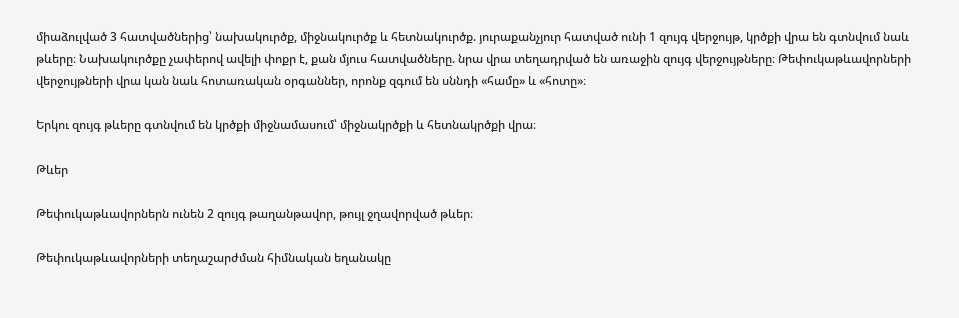միաձուլված 3 հատվածներից՝ նախակուրծք, միջնակուրծք և հետնակուրծք. յուրաքանչյուր հատված ունի 1 զույգ վերջույթ, կրծքի վրա են գտնվում նաև թևերը։ Նախակուրծքը չափերով ավելի փոքր է, քան մյուս հատվածները. նրա վրա տեղադրված են առաջին զույգ վերջույթները։ Թեփուկաթևավորների վերջույթների վրա կան նաև հոտառական օրգաններ, որոնք զգում են սննդի «համը» և «հոտը»։

Երկու զույգ թևերը գտնվում են կրծքի միջնամասում՝ միջնակրծքի և հետնակրծքի վրա։

Թևեր

Թեփուկաթևավորներն ունեն 2 զույգ թաղանթավոր, թույլ ջղավորված թևեր։

Թեփուկաթևավորների տեղաշարժման հիմնական եղանակը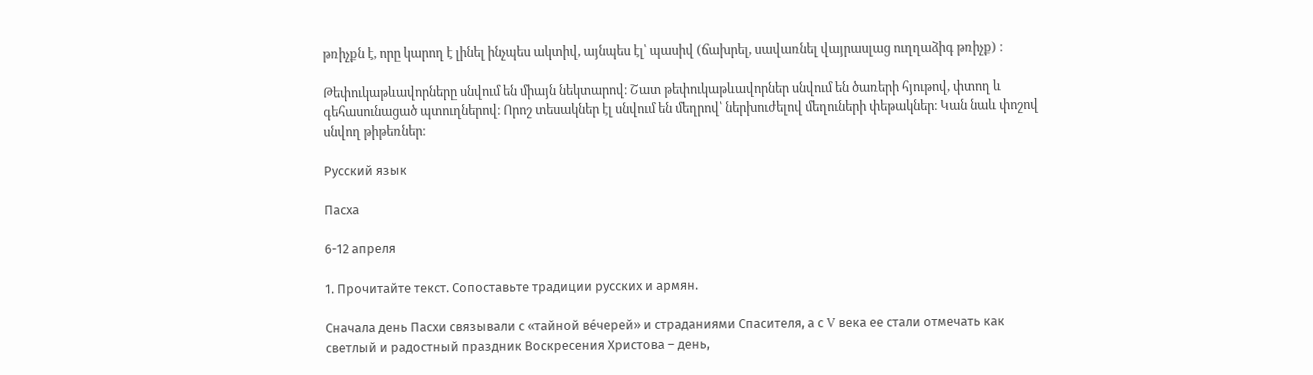թռիչքն է, որը կարող է լինել ինչպես ակտիվ, այնպես էլ՝ պասիվ (ճախրել, սավառնել վայրասլաց ուղղաձիգ թռիչք) ։

Թեփուկաթևավորները սնվում են միայն նեկտարով։ Շատ թեփուկաթևավորներ սնվում են ծառերի հյութով, փտող և գեհասունացած պտուղներով։ Որոշ տեսակներ էլ սնվում են մեղրով՝ ներխուժելով մեղուների փեթակներ։ Կան նաև փոշով սնվող թիթեռներ։

Русский язык

Пасха

6-12 апреля

1. Прочитайте текст. Сопоставьте традиции русских и армян.

Сначала день Пасхи связывали с «тайной ве́черей» и страданиями Спасителя, а с V века ее стали отмечать как  светлый и радостный праздник Воскресения Христова – день,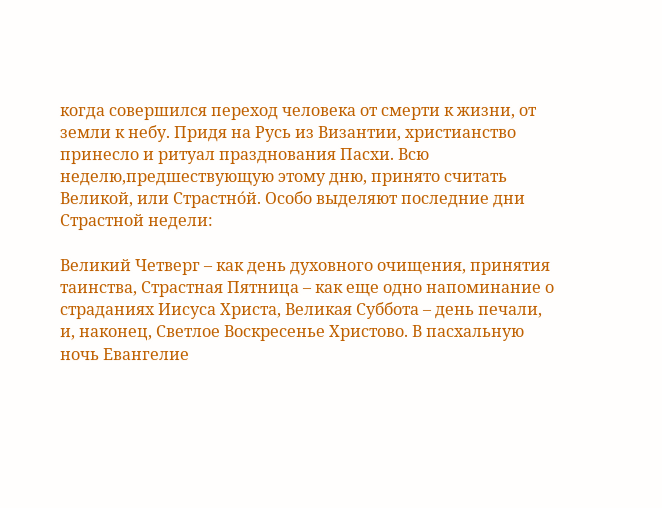когда совершился переход человека от смерти к жизни, от земли к небу. Придя на Русь из Византии, христианство принесло и ритуал празднования Пасхи. Всю неделю,предшествующую этому дню, принято считать Великой, или Страстно́й. Особо выделяют последние дни Страстной недели:

Великий Четверг – как день духовного очищения, принятия таинства, Страстная Пятница – как еще одно напоминание о страданиях Иисуса Христа, Великая Суббота – день печали, и, наконец, Светлое Воскресенье Христово. В пасхальную ночь Евангелие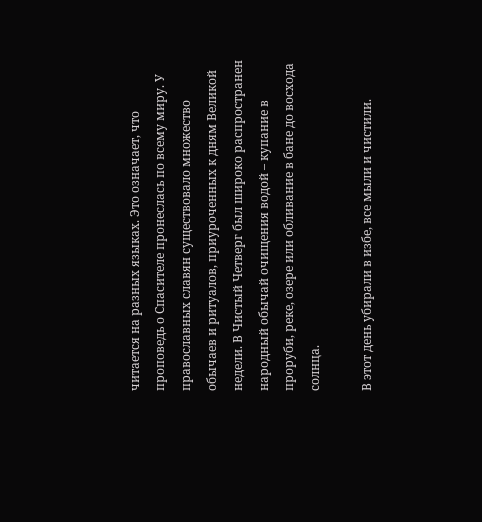читается на разных языках. Это означает, что проповедь о Спасителе пронеслась по всему миру. У православных славян существовало множество обычаев и ритуалов, приуроченных к дням Великой недели. В Чистый Четверг был широко распространен народный обычай очищения водой – купание в проруби, реке, озере или обливание в бане до восхода солнца.

В этот день убирали в избе, все мыли и чистили.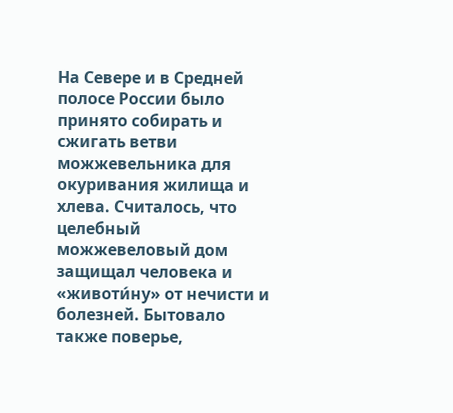На Севере и в Средней полосе России было принято собирать и сжигать ветви можжевельника для окуривания жилища и хлева. Считалось, что целебный можжевеловый дом защищал человека и «животи́ну» от нечисти и болезней. Бытовало также поверье,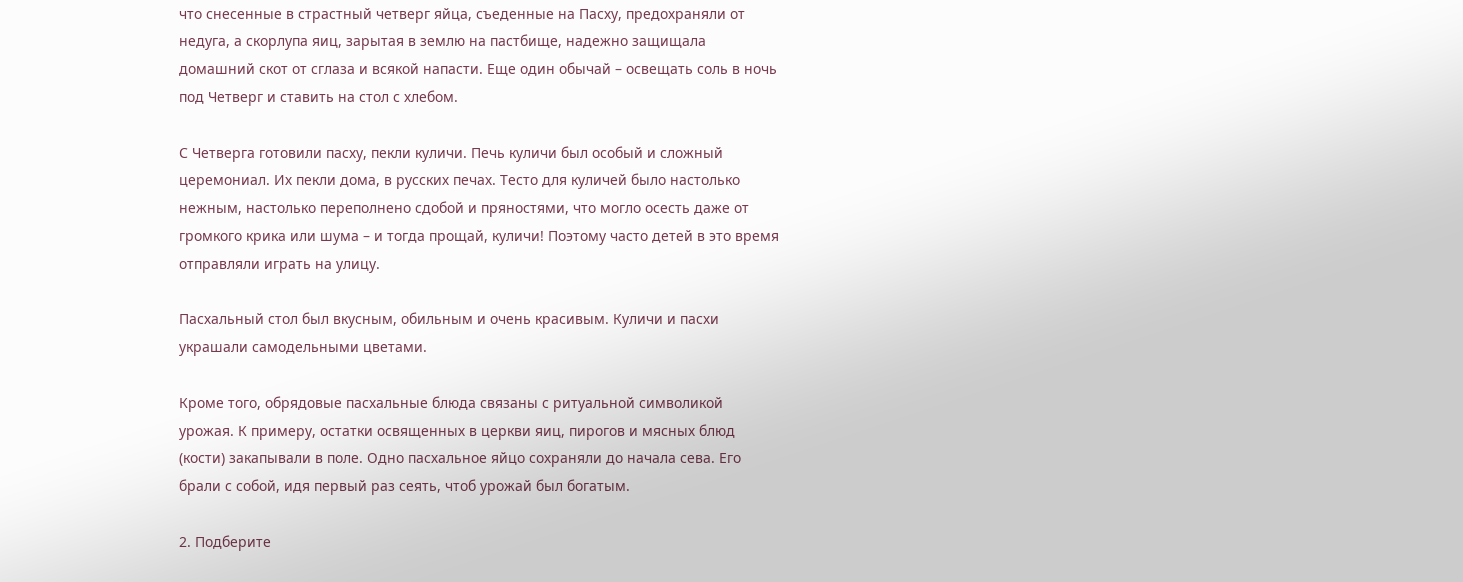что снесенные в страстный четверг яйца, съеденные на Пасху, предохраняли от недуга, а скорлупа яиц, зарытая в землю на пастбище, надежно защищала домашний скот от сглаза и всякой напасти. Еще один обычай – освещать соль в ночь под Четверг и ставить на стол с хлебом.

С Четверга готовили пасху, пекли куличи. Печь куличи был особый и сложный церемониал. Их пекли дома, в русских печах. Тесто для куличей было настолько нежным, настолько переполнено сдобой и пряностями, что могло осесть даже от громкого крика или шума – и тогда прощай, куличи! Поэтому часто детей в это время отправляли играть на улицу.

Пасхальный стол был вкусным, обильным и очень красивым. Куличи и пасхи украшали самодельными цветами.

Кроме того, обрядовые пасхальные блюда связаны с ритуальной символикой урожая. К примеру, остатки освященных в церкви яиц, пирогов и мясных блюд (кости) закапывали в поле. Одно пасхальное яйцо сохраняли до начала сева. Его брали с собой, идя первый раз сеять, чтоб урожай был богатым.

2. Подберите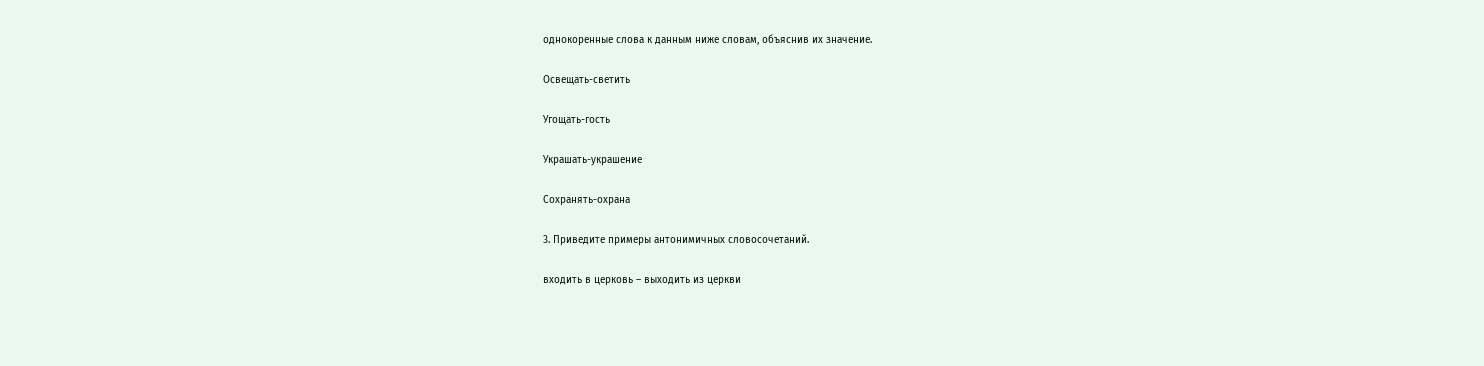однокоренные слова к данным ниже словам, объяснив их значение.

Освещать-светить

Угощать-гость

Украшать-украшение

Сохранять-охрана

3. Приведите примеры антонимичных словосочетаний.

входить в церковь – выходить из церкви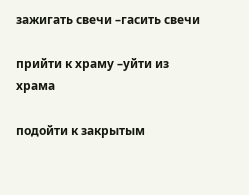зажигать свечи –гасить свечи

прийти к храму –уйти из храма

подойти к закрытым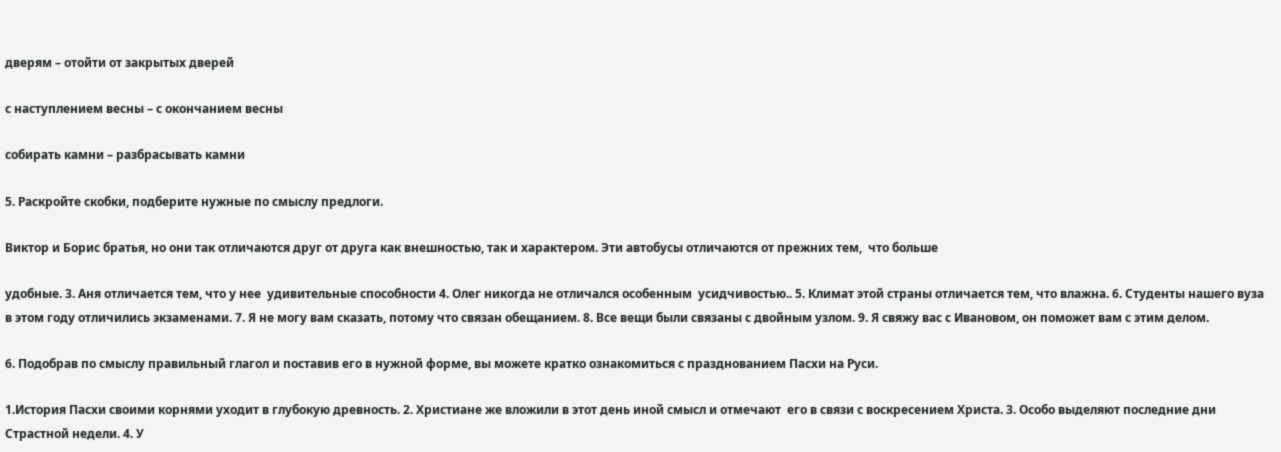дверям – отойти от закрытых дверей

с наступлением весны – с окончанием весны

собирать камни – разбрасывать камни

5. Раскройте скобки, подберите нужные по смыслу предлоги.

Виктор и Борис братья, но они так отличаются друг от друга как внешностью, так и характером. Эти автобусы отличаются от прежних тем,  что больше

удобные. 3. Аня отличается тем, что у нее  удивительные способности 4. Олег никогда не отличался особенным  усидчивостью.. 5. Климат этой страны отличается тем, что влажна. 6. Студенты нашего вуза в этом году отличились экзаменами. 7. Я не могу вам сказать, потому что связан обещанием. 8. Все вещи были связаны с двойным узлом. 9. Я свяжу вас с Ивановом, он поможет вам с этим делом.

6. Подобрав по смыслу правильный глагол и поставив его в нужной форме, вы можете кратко ознакомиться с празднованием Пасхи на Руси.

1.История Пасхи своими корнями уходит в глубокую древность. 2. Христиане же вложили в этот день иной смысл и отмечают  его в связи с воскресением Христа. 3. Особо выделяют последние дни Страстной недели. 4. У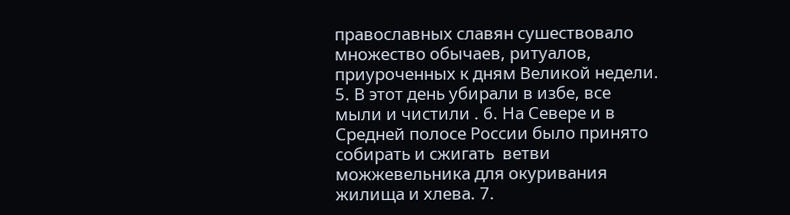православных славян сушествовало множество обычаев, ритуалов, приуроченных к дням Великой недели. 5. В этот день убирали в избе, все мыли и чистили . 6. На Севере и в Средней полосе России было принято собирать и сжигать  ветви можжевельника для окуривания жилища и хлева. 7.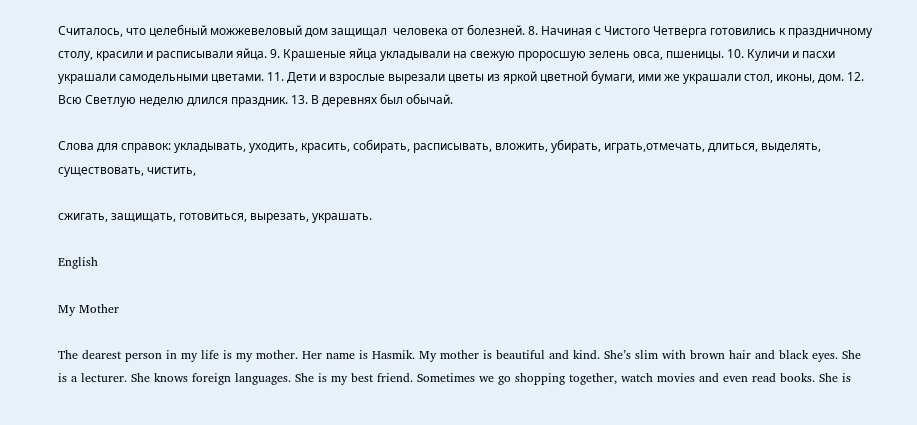Считалось, что целебный можжевеловый дом защищал  человека от болезней. 8. Начиная с Чистого Четверга готовились к праздничному столу, красили и расписывали яйца. 9. Крашеные яйца укладывали на свежую проросшую зелень овса, пшеницы. 10. Куличи и пасхи  украшали самодельными цветами. 11. Дети и взрослые вырезали цветы из яркой цветной бумаги, ими же украшали стол, иконы, дом. 12. Всю Светлую неделю длился праздник. 13. В деревнях был обычай.

Слова для справок: укладывать, уходить, красить, собирать, расписывать, вложить, убирать, играть,отмечать, длиться, выделять, существовать, чистить,

сжигать, защищать, готовиться, вырезать, украшать.

English

My Mother

The dearest person in my life is my mother. Her name is Hasmik. My mother is beautiful and kind. She’s slim with brown hair and black eyes. She is a lecturer. She knows foreign languages. She is my best friend. Sometimes we go shopping together, watch movies and even read books. She is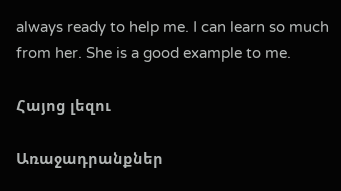always ready to help me. I can learn so much from her. She is a good example to me.

Հայոց լեզու

Առաջադրանքներ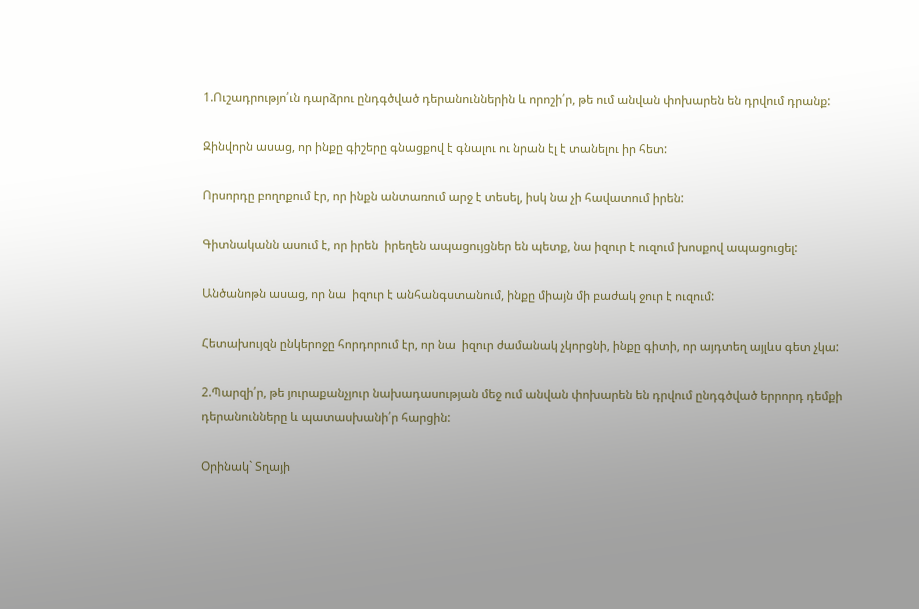1.Ուշադրությո՛ւն դարձրու ընդգծված դերանուններին և որոշի՛ր, թե ում անվան փոխարեն են դրվում դրանք:

Զինվորն ասաց, որ ինքը գիշերը գնացքով է գնալու ու նրան էլ է տանելու իր հետ:

Որսորդը բողոքում էր, որ ինքն անտառում արջ է տեսել, իսկ նա չի հավատում իրեն:

Գիտնականն ասում է, որ իրեն  իրեղեն ապացույցներ են պետք, նա իզուր է ուզում խոսքով ապացուցել:

Անծանոթն ասաց, որ նա  իզուր է անհանգստանում, ինքը միայն մի բաժակ ջուր է ուզում:

Հետախույզն ընկերոջը հորդորում էր, որ նա  իզուր ժամանակ չկորցնի, ինքը գիտի, որ այդտեղ այլևս գետ չկա:

2.Պարզի՛ր, թե յուրաքանչյուր նախադասության մեջ ում անվան փոխարեն են դրվում ընդգծված երրորդ դեմքի դերանունները և պատասխանի՛ր հարցին:

Օրինակ` Տղայի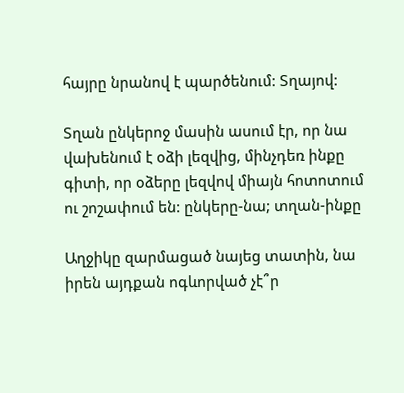հայրը նրանով է պարծենում: Տղայով:

Տղան ընկերոջ մասին ասում էր, որ նա վախենում է օձի լեզվից, մինչդեռ ինքը գիտի, որ օձերը լեզվով միայն հոտոտում ու շոշափում են: ընկերը-նա; տղան-ինքը

Աղջիկը զարմացած նայեց տատին, նա իրեն այդքան ոգևորված չէ՞ր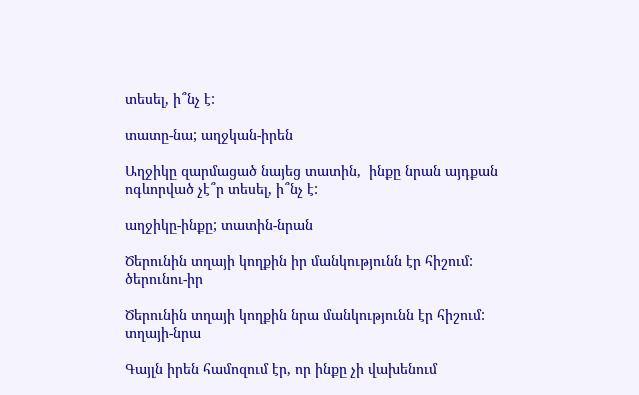տեսել, ի՞նչ է:

տատը-նա; աղջկան-իրեն

Աղջիկը զարմացած նայեց տատին,  ինքը նրան այդքան ոգևորված չէ՞ր տեսել, ի՞նչ է:

աղջիկը-ինքը; տատին-նրան

Ծերունին տղայի կողքին իր մանկությունն էր հիշում: ծերունու-իր

Ծերունին տղայի կողքին նրա մանկությունն էր հիշում: տղայի-նրա

Գայլն իրեն համոզում էր, որ ինքը չի վախենում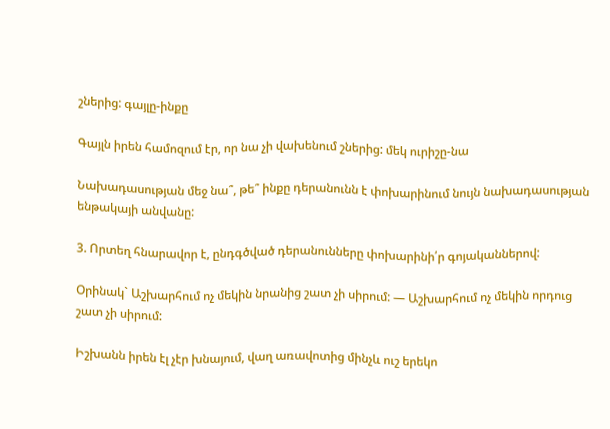շներից: գայլը-ինքը

Գայլն իրեն համոզում էր, որ նա չի վախենում շներից: մեկ ուրիշը-նա

Նախադասության մեջ նա՞, թե՞ ինքը դերանունն է փոխարինում նույն նախադասության ենթակայի անվանը:

3. Որտեղ հնարավոր է, ընդգծված դերանունները փոխարինի՛ր գոյականներով:

Օրինակ` Աշխարհում ոչ մեկին նրանից շատ չի սիրում: — Աշխարհում ոչ մեկին որդուց շատ չի սիրում:

Իշխանն իրեն էլ չէր խնայում, վաղ առավոտից մինչև ուշ երեկո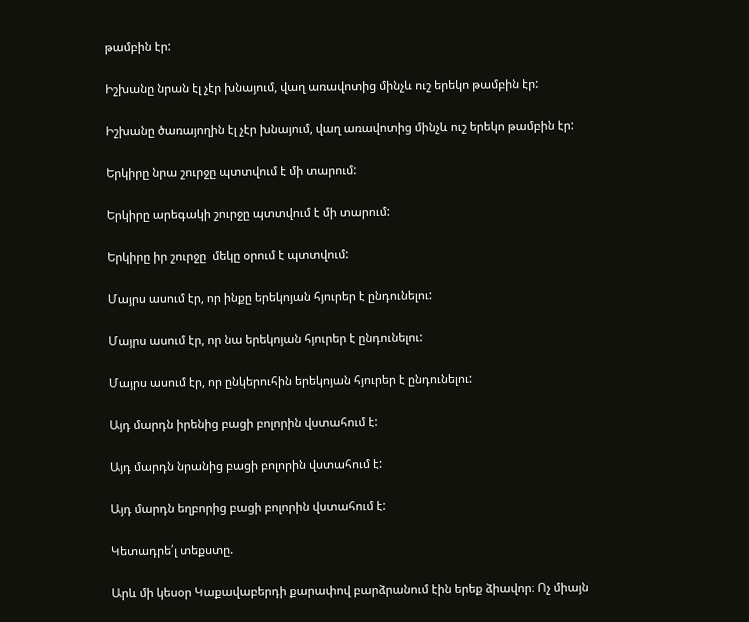թամբին էր:

Իշխանը նրան էլ չէր խնայում, վաղ առավոտից մինչև ուշ երեկո թամբին էր:

Իշխանը ծառայողին էլ չէր խնայում, վաղ առավոտից մինչև ուշ երեկո թամբին էր:

Երկիրը նրա շուրջը պտտվում է մի տարում:

Երկիրը արեգակի շուրջը պտտվում է մի տարում:

Երկիրը իր շուրջը  մեկը օրում է պտտվում:

Մայրս ասում էր, որ ինքը երեկոյան հյուրեր է ընդունելու:

Մայրս ասում էր, որ նա երեկոյան հյուրեր է ընդունելու:

Մայրս ասում էր, որ ընկերուհին երեկոյան հյուրեր է ընդունելու:

Այդ մարդն իրենից բացի բոլորին վստահում է:

Այդ մարդն նրանից բացի բոլորին վստահում է:

Այդ մարդն եղբորից բացի բոլորին վստահում է:

Կետադրե՛լ տեքստը.

Արև մի կեսօր Կաքավաբերդի քարափով բարձրանում էին երեք ձիավոր։ Ոչ միայն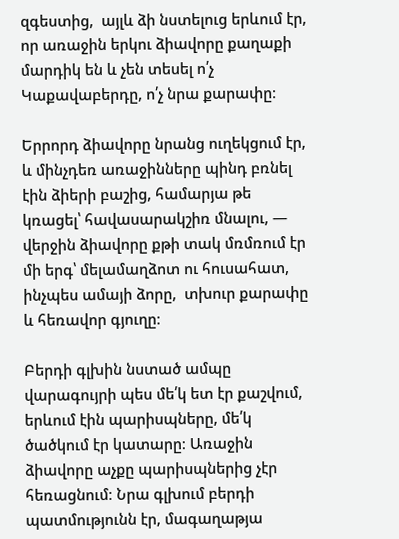զգեստից,  այլև ձի նստելուց երևում էր, որ առաջին երկու ձիավորը քաղաքի մարդիկ են և չեն տեսել ո՛չ Կաքավաբերդը, ո՛չ նրա քարափը։

Երրորդ ձիավորը նրանց ուղեկցում էր, և մինչդեռ առաջինները պինդ բռնել էին ձիերի բաշից, համարյա թե կռացել՝ հավասարակշիռ մնալու, — վերջին ձիավորը քթի տակ մռմռում էր մի երգ՝ մելամաղձոտ ու հուսահատ, ինչպես ամայի ձորը,  տխուր քարափը և հեռավոր գյուղը։

Բերդի գլխին նստած ամպը վարագույրի պես մե՛կ ետ էր քաշվում, երևում էին պարիսպները, մե՛կ ծածկում էր կատարը։ Առաջին ձիավորը աչքը պարիսպներից չէր հեռացնում։ Նրա գլխում բերդի պատմությունն էր, մագաղաթյա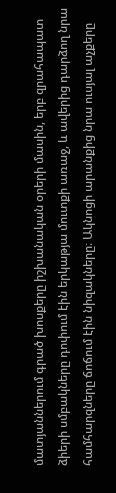մատյաններում գրած խոսքերը իշխանական օրերի մասին, երբ զրահապատ ձիերի սմբակները դոփում էին երկաթյա մուտքի առաջ, և ավերից դարձող նրա համհարզները ճոճում էին նիզակները։ Ակնոցի արանքից նրա ուսյալ աչքերը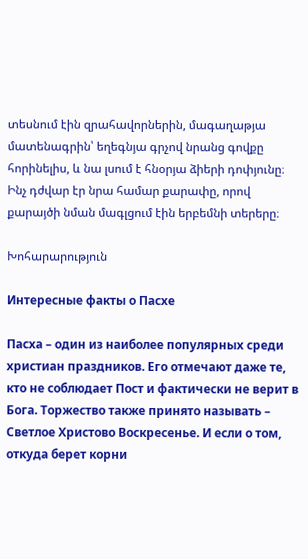տեսնում էին զրահավորներին, մագաղաթյա մատենագրին՝ եղեգնյա գրչով նրանց գովքը հորինելիս, և նա լսում է հնօրյա ձիերի դոփյունը։ Ինչ դժվար էր նրա համար քարափը, որով քարայծի նման մագլցում էին երբեմնի տերերը։

Խոհարարություն

Интересные факты о Пасхе

Пасха – один из наиболее популярных среди христиан праздников. Его отмечают даже те, кто не соблюдает Пост и фактически не верит в Бога. Торжество также принято называть – Светлое Христово Воскресенье. И если о том, откуда берет корни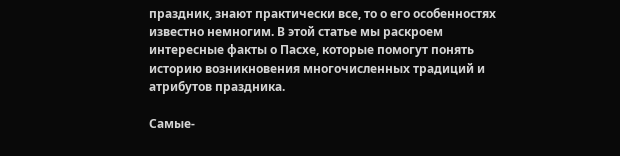праздник, знают практически все, то о его особенностях известно немногим. В этой статье мы раскроем интересные факты о Пасхе, которые помогут понять историю возникновения многочисленных традиций и атрибутов праздника.

Самые-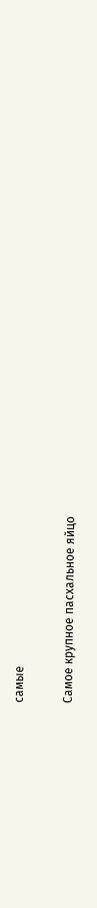самые

Самое крупное пасхальное яйцо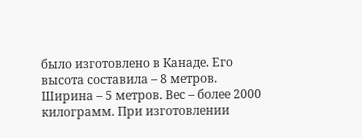было изготовлено в Канаде. Его высота составила – 8 метров. Ширина – 5 метров. Вес – более 2000 килограмм. При изготовлении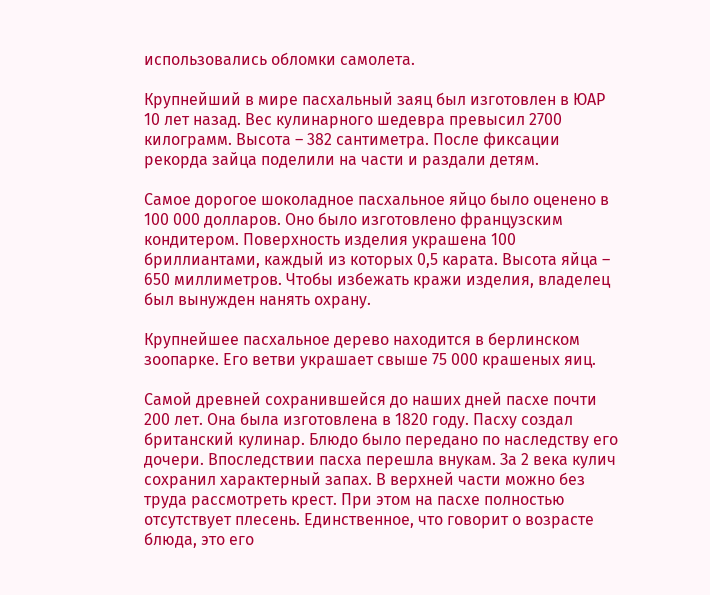использовались обломки самолета.

Крупнейший в мире пасхальный заяц был изготовлен в ЮАР 10 лет назад. Вес кулинарного шедевра превысил 2700 килограмм. Высота – 382 сантиметра. После фиксации рекорда зайца поделили на части и раздали детям.

Самое дорогое шоколадное пасхальное яйцо было оценено в 100 000 долларов. Оно было изготовлено французским кондитером. Поверхность изделия украшена 100 бриллиантами, каждый из которых 0,5 карата. Высота яйца – 650 миллиметров. Чтобы избежать кражи изделия, владелец был вынужден нанять охрану.

Крупнейшее пасхальное дерево находится в берлинском зоопарке. Его ветви украшает свыше 75 000 крашеных яиц.

Самой древней сохранившейся до наших дней пасхе почти 200 лет. Она была изготовлена в 1820 году. Пасху создал британский кулинар. Блюдо было передано по наследству его дочери. Впоследствии пасха перешла внукам. За 2 века кулич сохранил характерный запах. В верхней части можно без труда рассмотреть крест. При этом на пасхе полностью отсутствует плесень. Единственное, что говорит о возрасте блюда, это его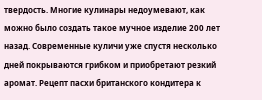твердость. Многие кулинары недоумевают, как можно было создать такое мучное изделие 200 лет назад. Современные куличи уже спустя несколько дней покрываются грибком и приобретают резкий аромат. Рецепт пасхи британского кондитера к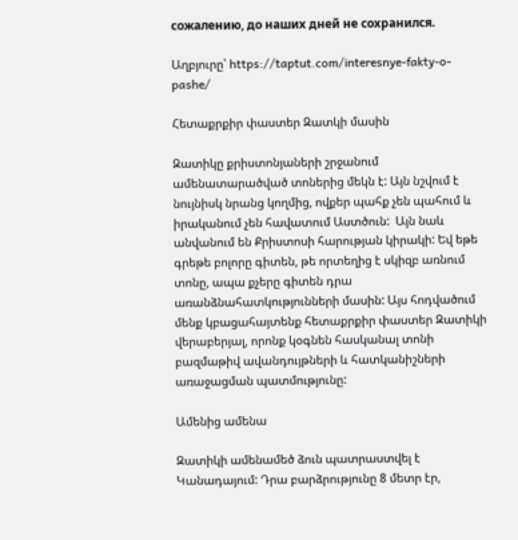сожалению, до наших дней не сохранился.

Աղբյուրը՝ https://taptut.com/interesnye-fakty-o-pashe/

Հետաքրքիր փաստեր Զատկի մասին

Զատիկը քրիստոնյաների շրջանում ամենատարածված տոներից մեկն է: Այն նշվում է նույնիսկ նրանց կողմից, ովքեր պահք չեն պահում և իրականում չեն հավատում Աստծուն:  Այն նաև անվանում են Քրիստոսի հարության կիրակի: Եվ եթե գրեթե բոլորը գիտեն, թե որտեղից է սկիզբ առնում տոնը, ապա քչերը գիտեն դրա առանձնահատկությունների մասին: Այս հոդվածում մենք կբացահայտենք հետաքրքիր փաստեր Զատիկի վերաբերյալ, որոնք կօգնեն հասկանալ տոնի բազմաթիվ ավանդույթների և հատկանիշների առաջացման պատմությունը:

Ամենից ամենա

Զատիկի ամենամեծ ձուն պատրաստվել է Կանադայում: Դրա բարձրությունը 8 մետր էր,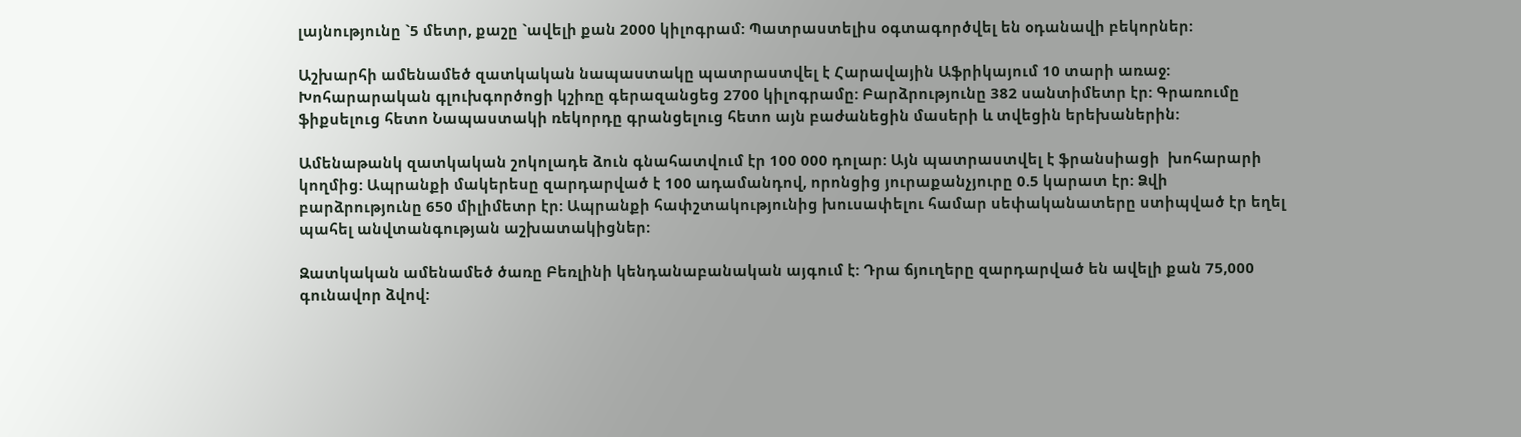լայնությունը `5 մետր, քաշը `ավելի քան 2000 կիլոգրամ: Պատրաստելիս օգտագործվել են օդանավի բեկորներ:

Աշխարհի ամենամեծ զատկական նապաստակը պատրաստվել է Հարավային Աֆրիկայում 10 տարի առաջ: Խոհարարական գլուխգործոցի կշիռը գերազանցեց 2700 կիլոգրամը: Բարձրությունը 382 սանտիմետր էր: Գրառումը ֆիքսելուց հետո Նապաստակի ռեկորդը գրանցելուց հետո այն բաժանեցին մասերի և տվեցին երեխաներին:

Ամենաթանկ զատկական շոկոլադե ձուն գնահատվում էր 100 000 դոլար: Այն պատրաստվել է ֆրանսիացի  խոհարարի կողմից: Ապրանքի մակերեսը զարդարված է 100 ադամանդով, որոնցից յուրաքանչյուրը 0.5 կարատ էր: Ձվի բարձրությունը 650 միլիմետր էր: Ապրանքի հափշտակությունից խուսափելու համար սեփականատերը ստիպված էր եղել պահել անվտանգության աշխատակիցներ:

Զատկական ամենամեծ ծառը Բեռլինի կենդանաբանական այգում է: Դրա ճյուղերը զարդարված են ավելի քան 75,000 գունավոր ձվով: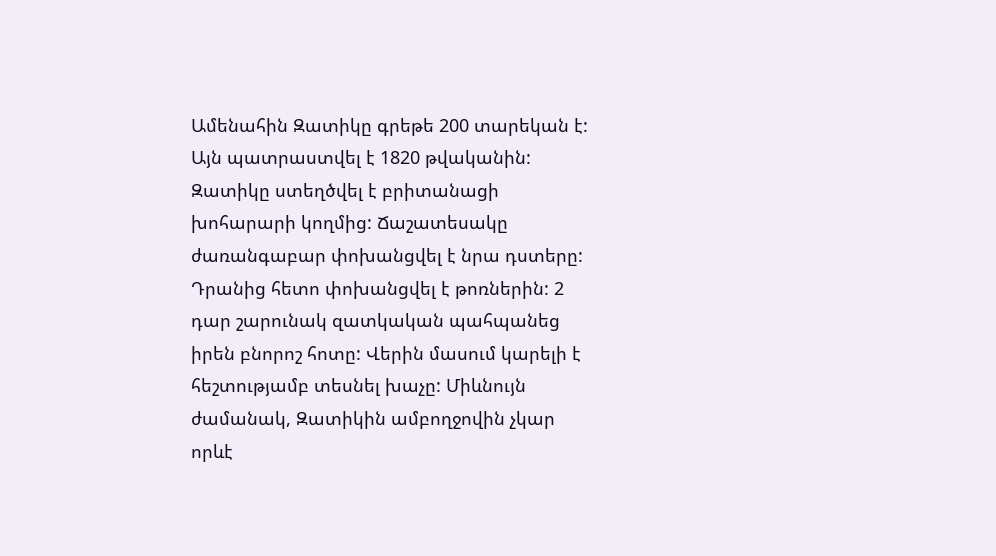Ամենահին Զատիկը գրեթե 200 տարեկան է: Այն պատրաստվել է 1820 թվականին: Զատիկը ստեղծվել է բրիտանացի խոհարարի կողմից: Ճաշատեսակը ժառանգաբար փոխանցվել է նրա դստերը: Դրանից հետո փոխանցվել է թոռներին: 2 դար շարունակ զատկական պահպանեց իրեն բնորոշ հոտը: Վերին մասում կարելի է հեշտությամբ տեսնել խաչը: Միևնույն ժամանակ, Զատիկին ամբողջովին չկար որևէ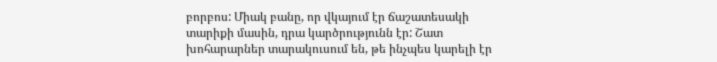բորբոս: Միակ բանը, որ վկայում էր ճաշատեսակի տարիքի մասին, դրա կարծրությունն էր: Շատ խոհարարներ տարակուսում են, թե ինչպես կարելի էր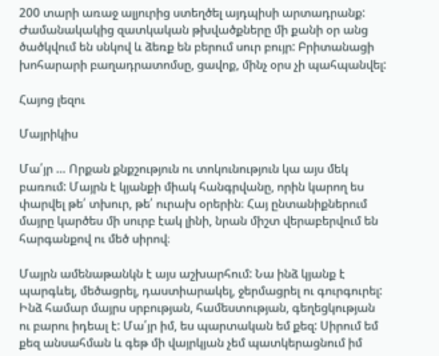200 տարի առաջ ալյուրից ստեղծել այդպիսի արտադրանք: Ժամանակակից զատկական թխվածքները մի քանի օր անց ծածկվում են սնկով և ձեռք են բերում սուր բույր: Բրիտանացի խոհարարի բաղադրատոմսը, ցավոք, մինչ օրս չի պահպանվել:

Հայոց լեզու

Մայրիկիս

Մա՛յր … Որքան քնքշություն ու տոկունություն կա այս մեկ բառում: Մայրն է կյանքի միակ հանգրվանը, որին կարող ես փարվել թե՛ տխուր, թե՛ ուրախ օրերին։ Հայ ընտանիքներում մայրը կարծես մի սուրբ էակ լինի, նրան միշտ վերաբերվում են հարգանքով ու մեծ սիրով։

Մայրն ամենաթանկն է այս աշխարհում: Նա ինձ կյանք է պարգևել, մեծացրել, դաստիարակել, ջերմացրել ու գուրգուրել: Ինձ համար մայրս սրբության, համեստության, գեղեցկության ու բարու իդեալ է: Մա՛յր իմ, ես պարտական եմ քեզ: Սիրում եմ քեզ անսահման և գեթ մի վայրկյան չեմ պատկերացնում իմ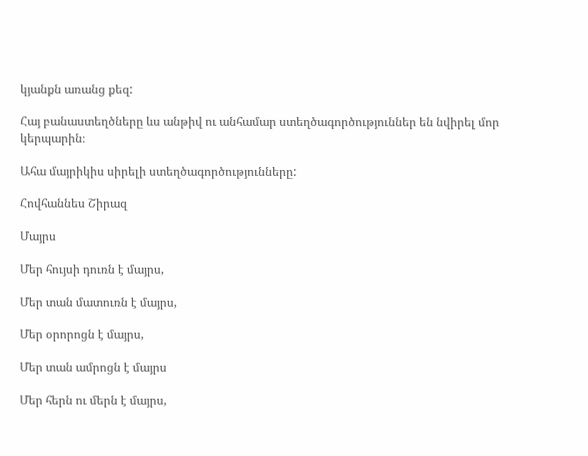կյանքն առանց քեզ:

Հայ բանաստեղծները ևս անթիվ ու անհամար ստեղծագործություններ են նվիրել մոր կերպարին։

Ահա մայրիկիս սիրելի ստեղծագործությունները:

Հովհաննես Շիրազ

Մայրս

Մեր հույսի դուռն է մայրս,

Մեր տան մատուռն է մայրս,

Մեր օրորոցն է մայրս,

Մեր տան ամրոցն է մայրս

Մեր հերն ու մերն է մայրս,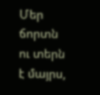Մեր ճորտն ու տերն է մայրս,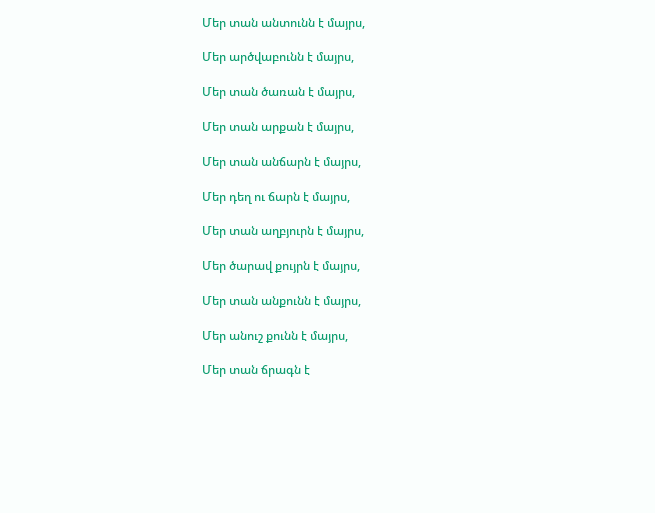Մեր տան անտունն է մայրս,

Մեր արծվաբունն է մայրս,

Մեր տան ծառան է մայրս,

Մեր տան արքան է մայրս,

Մեր տան անճարն է մայրս,

Մեր դեղ ու ճարն է մայրս,

Մեր տան աղբյուրն է մայրս,

Մեր ծարավ քույրն է մայրս,

Մեր տան անքունն է մայրս,

Մեր անուշ քունն է մայրս,

Մեր տան ճրագն է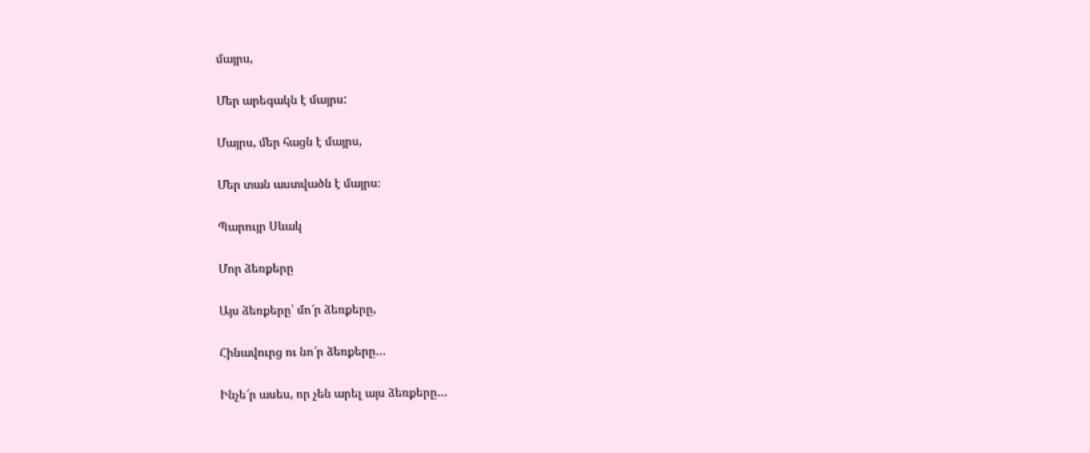մայրս,

Մեր արեգակն է մայրս:

Մայրս, մեր հացն է մայրս,

Մեր տան աստվածն է մայրս։

Պարույր Սևակ

Մոր ձեռքերը

Այս ձեռքերը՝ մո՜ր ձեռքերը,

Հինավուրց ու նո՜ր ձեռքերը…

Ինչե՜ր ասես, որ չեն արել այս ձեռքերը…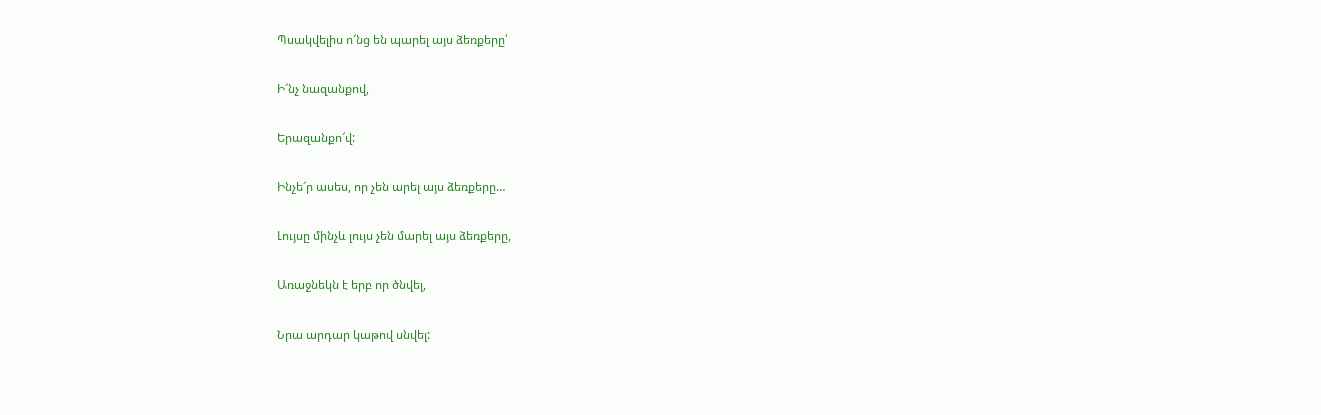Պսակվելիս ո՜նց են պարել այս ձեռքերը՝

Ի՜նչ նազանքով,

Երազանքո՜վ:

Ինչե՜ր ասես, որ չեն արել այս ձեռքերը…

Լույսը մինչև լույս չեն մարել այս ձեռքերը,

Առաջնեկն է երբ որ ծնվել,

Նրա արդար կաթով սնվել: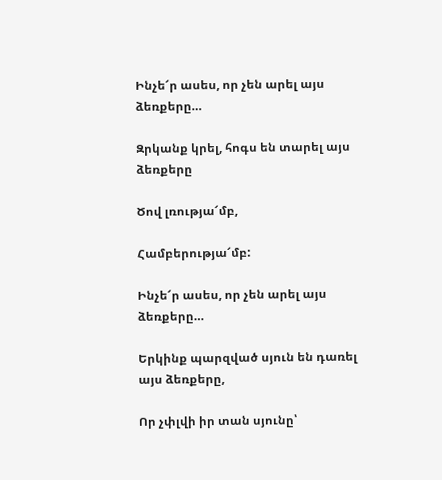Ինչե՜ր ասես, որ չեն արել այս ձեռքերը…

Զրկանք կրել, հոգս են տարել այս ձեռքերը

Ծով լռությա՜մբ,

Համբերությա՜մբ:

Ինչե՜ր ասես, որ չեն արել այս ձեռքերը…

Երկինք պարզված սյուն են դառել այս ձեռքերը,

Որ չփլվի իր տան սյունը՝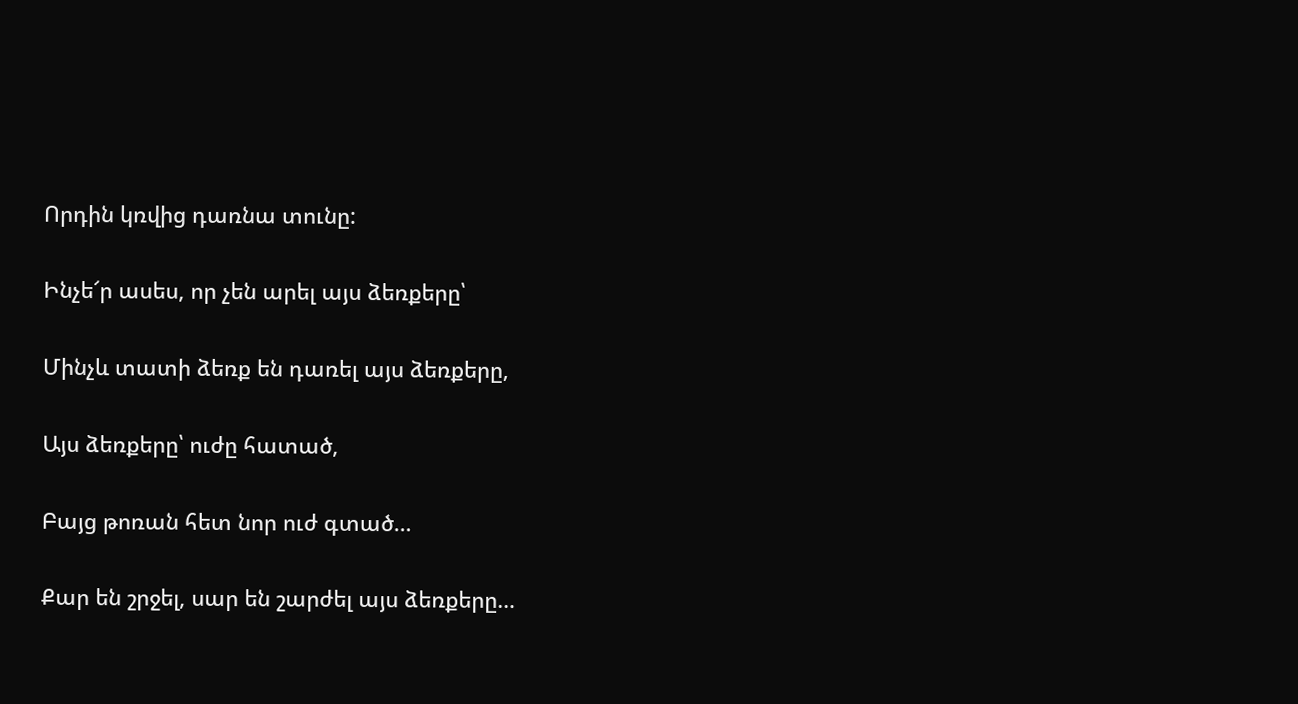Որդին կռվից դառնա տունը:

Ինչե՜ր ասես, որ չեն արել այս ձեռքերը՝

Մինչև տատի ձեռք են դառել այս ձեռքերը,

Այս ձեռքերը՝ ուժը հատած,

Բայց թոռան հետ նոր ուժ գտած…

Քար են շրջել, սար են շարժել այս ձեռքերը…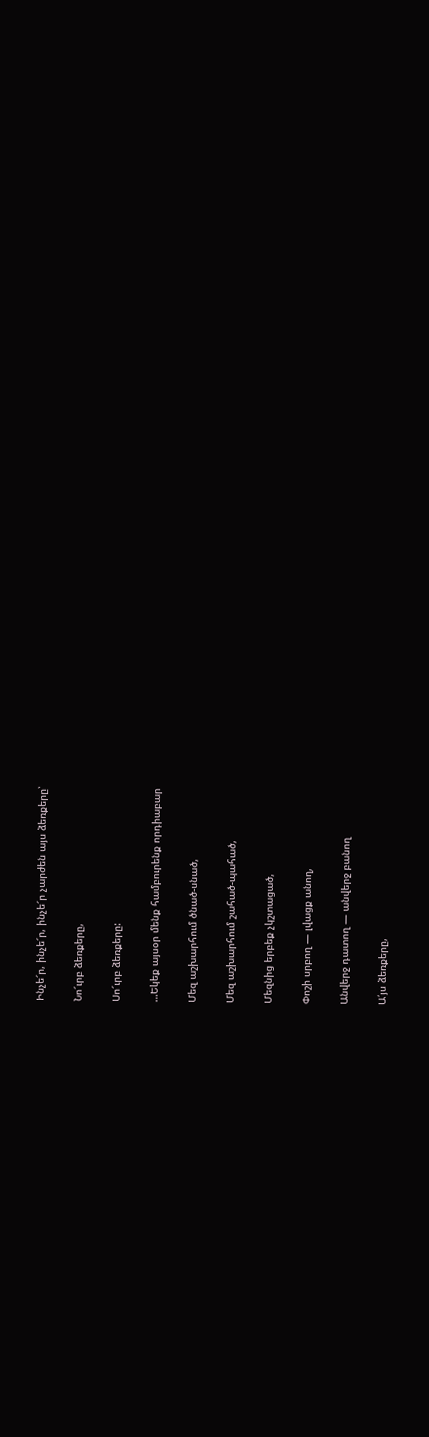Ինչե՜ր, ինչե՜ր, ինչե՜ր չարժեն այս ձեռքերը՝

Նո՜ւրբ ձեռքերը,

Սո՜ւրբ ձեռքերը:

…Եկեք այսօր մենք համբուրենք որդիաբար

Մեզ աշխարհում ծնած-սնած,

Մեզ աշխարհում շահած-պահած,

Մեզնից երբեք չկշտացած,

Փոշի սրբող — լվացք անող,

Անվերջ դատող — անվերջ բանող

Ա՛յս ձեռքերը,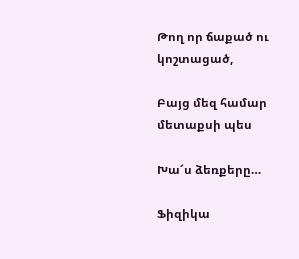Թող որ ճաքած ու կոշտացած,

Բայց մեզ համար մետաքսի պես

Խա՜ս ձեռքերը…

Ֆիզիկա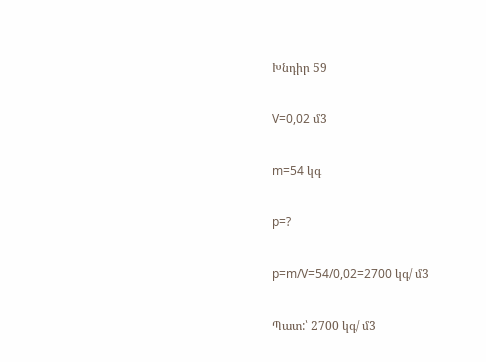Խնդիր 59

V=0,02 մ3

m=54 կգ

p=?

p=m/V=54/0,02=2700 կգ/ մ3

Պատ:՝ 2700 կգ/ մ3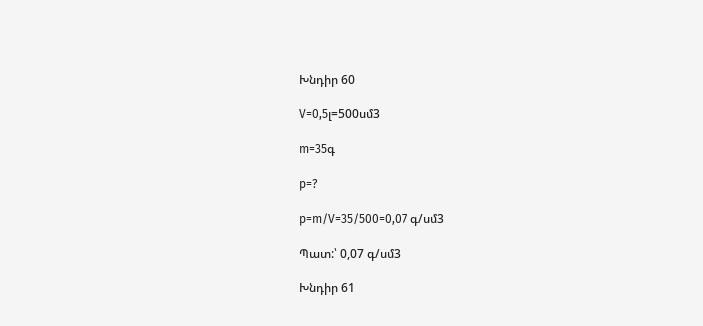Խնդիր 60

V=0,5լ=500սմ3

m=35գ

p=?

p=m/V=35/500=0,07 գ/սմ3

Պատ:՝ 0,07 գ/սմ3

Խնդիր 61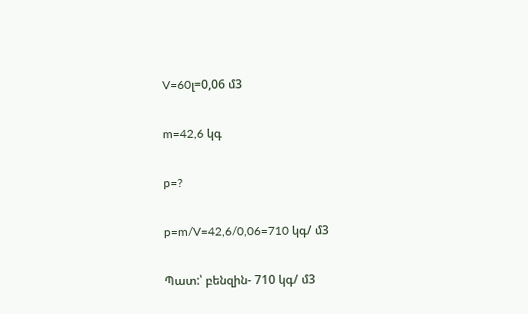V=60լ=0,06 մ3

m=42,6 կգ

p=?

p=m/V=42,6/0,06=710 կգ/ մ3

Պատ:՝ բենզին- 710 կգ/ մ3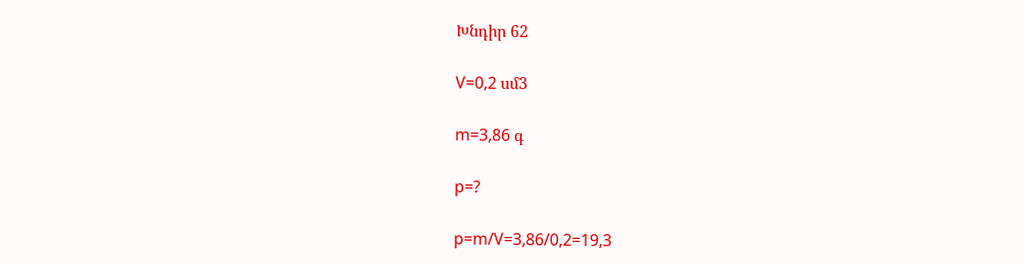Խնդիր 62

V=0,2 սմ3

m=3,86 գ

p=?

p=m/V=3,86/0,2=19,3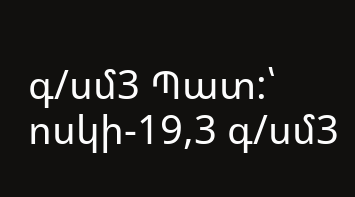գ/սմ3 Պատ:՝ ոսկի-19,3 գ/սմ3